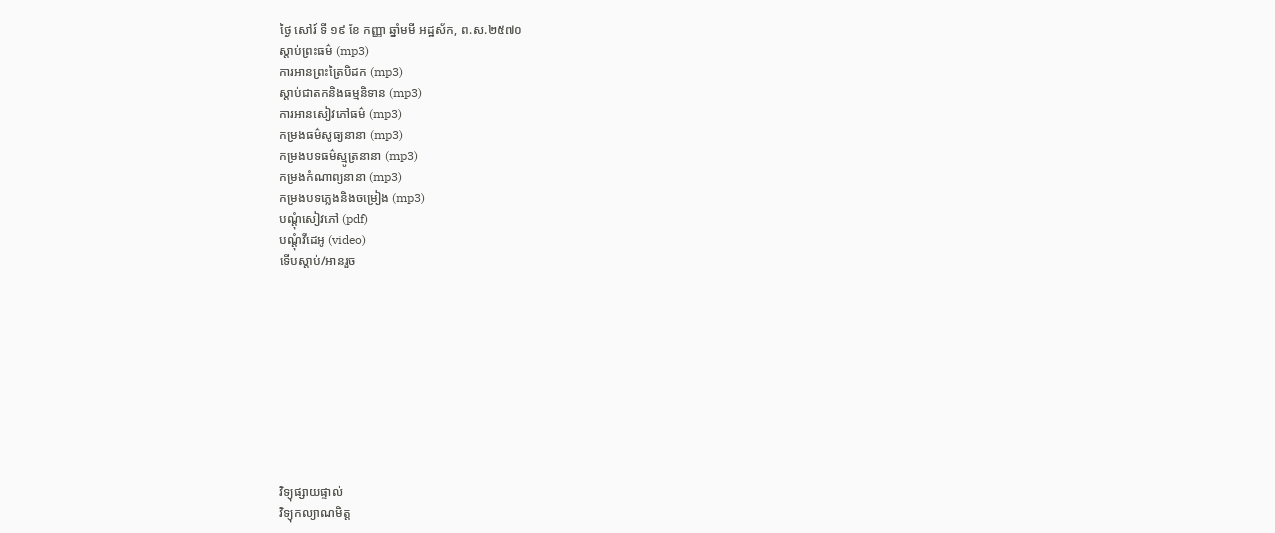ថ្ងៃ សៅរ៍ ទី ១៩ ខែ កញ្ញា ឆ្នាំមមី អដ្ឋស័ក, ព.ស.២៥៧០
ស្តាប់ព្រះធម៌ (mp3)
ការអានព្រះត្រៃបិដក (mp3)
ស្តាប់ជាតកនិងធម្មនិទាន (mp3)
ការអានសៀវភៅធម៌ (mp3)
កម្រងធម៌សូធ្យនានា (mp3)
កម្រងបទធម៌ស្មូត្រនានា (mp3)
កម្រងកំណាព្យនានា (mp3)
កម្រងបទភ្លេងនិងចម្រៀង (mp3)
បណ្តុំសៀវភៅ (pdf)
បណ្តុំវីដេអូ (video)
ទើបស្តាប់/អានរួច










វិទ្យុផ្សាយផ្ទាល់
វិទ្យុកល្យាណមិត្ត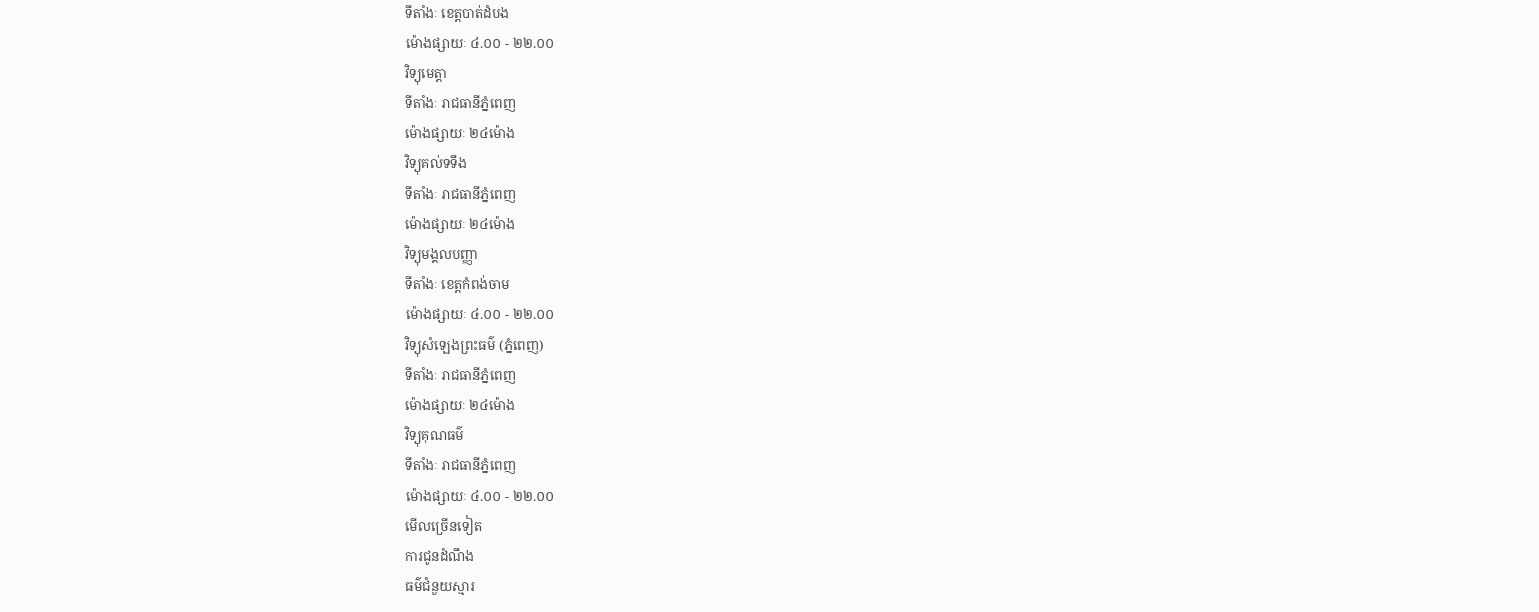ទីតាំងៈ ខេត្តបាត់ដំបង
ម៉ោងផ្សាយៈ ៤.០០ - ២២.០០
វិទ្យុមេត្តា
ទីតាំងៈ រាជធានីភ្នំពេញ
ម៉ោងផ្សាយៈ ២៤ម៉ោង
វិទ្យុគល់ទទឹង
ទីតាំងៈ រាជធានីភ្នំពេញ
ម៉ោងផ្សាយៈ ២៤ម៉ោង
វិទ្យុមង្គលបញ្ញា
ទីតាំងៈ ខេត្តកំពង់ចាម
ម៉ោងផ្សាយៈ ៤.០០ - ២២.០០
វិទ្យុសំឡេងព្រះធម៌ (ភ្នំពេញ)
ទីតាំងៈ រាជធានីភ្នំពេញ
ម៉ោងផ្សាយៈ ២៤ម៉ោង
វិទ្យុគុណធម៌
ទីតាំងៈ រាជធានីភ្នំពេញ
ម៉ោងផ្សាយៈ ៤.០០ - ២២.០០
មើលច្រើនទៀត
ការជូនដំណឹង
ធម៌ជំនួយស្មារ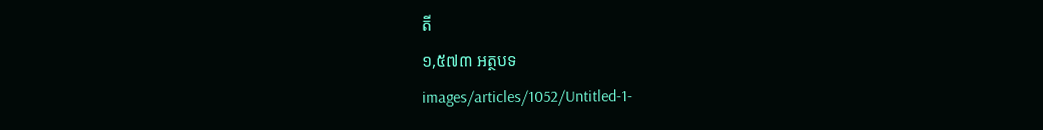តី
១,៥៧៣ អត្ថបទ
images/articles/1052/Untitled-1-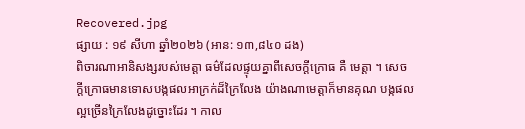Recovered.jpg
ផ្សាយ : ១៩ សីហា ឆ្នាំ២០២៦ (អាន: ១៣,៨៤០ ដង)
ពិចារណាអានិសង្សរបស់មេត្តា ធម៌ដែលផ្ទុយគ្នាពីសេចក្តីក្រោធ គឺ មេត្តា ។ សេចក្តីក្រោធមានទោសបង្កផលអាក្រក់ដ៏ក្រៃលែង យ៉ាងណាមេត្តាក៏មានគុណ បង្កផលល្អច្រើនក្រៃលែងដូច្នោះដែរ ។ កាល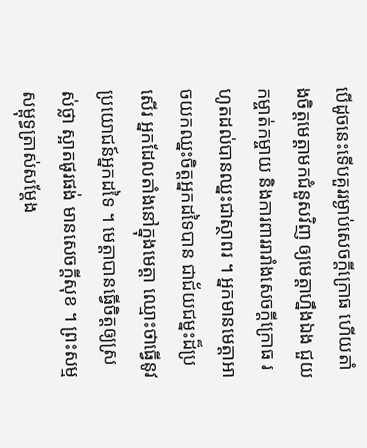បើដូចនេះទើបគួររម្ងាប់សេចក្តីក្រោធ ហើយតាំងចិត្តមេត្តាមកជំនួសវិញ ឲ្យមេត្តាហ្នឹងឯង ជួយកម្ចាត់កម្ចាយ និងការពាររារាំងសេចក្តីក្រោធ រហូតដល់បានឈ្នះជាស្ថាពរ ។ អ្នកមានមេត្តាអាចយកឈ្នះចិត្តអ្នកដទៃបាន ជាជ័យជម្នះដ៏ប្រសើរ អ្នកដែលតាំងនៅក្នុងមេត្តា ឈ្មោះថាធ្វើនូវប្រយោជន៍អ្នកដទៃ ។ មេត្តាបានធ្វើចិត្តឲ្យស្រស់ថ្លា ស្អាតផូរផង់ មានសេចក្តីសុខ ។ ព្រះសម្មសម្ពុទ្ធត្រាស់សម្តែង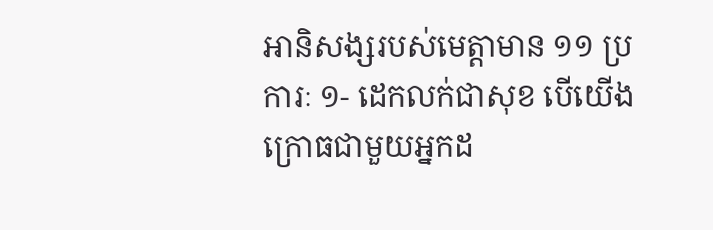អានិសង្សរបស់មេត្តាមាន ១១ ប្រការៈ ១- ដេកលក់ជាសុខ បើយើងក្រោធជាមួយអ្នកដ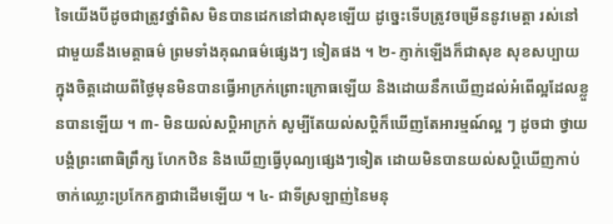ទៃយើងបីដូចជាត្រូវថ្នាំពិស មិនបានដេកនៅជាសុខឡើយ ដូច្នេះទើបត្រូវចម្រើននូវមេត្តា រស់នៅជាមួយនឹងមេត្តាធម៌ ព្រមទាំងគុណធម៌ផ្សេងៗ ទៀតផង ។ ២- ភ្ញាក់ឡើងក៏ជាសុខ សុខសប្បាយក្នុងចិត្តដោយពីថ្ងៃមុនមិនបានធ្វើអាក្រក់ព្រោះក្រោធឡើយ និងដោយនឹកឃើញដល់អំពើល្អដែលខ្លួនបានឡើយ ។ ៣- មិនយល់សប្តិអាក្រក់ សូម្បីតែយល់សប្តិក៏ឃើញតែអារម្មណ៍ល្អ ៗ ដូចជា ថ្វាយបង្គំព្រះពោធិព្រឹក្ស ហែកឋិន និងឃើញធ្វើបុណ្យផ្សេងៗទៀត ដោយមិនបានយល់សប្តិឃើញកាប់ចាក់ឈ្លោះប្រកែកគ្នាជាដើមឡើយ ។ ៤- ជាទីស្រឡាញ់នៃមនុ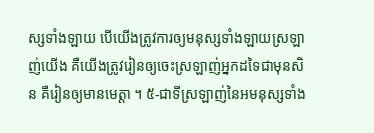ស្សទាំងឡាយ បើយើងត្រូវការឲ្យមនុស្សទាំងឡាយស្រឡាញ់យើង គឺយើងត្រូវរៀនឲ្យចេះស្រឡាញ់អ្នកដទៃជាមុនសិន គឺរៀនឲ្យមានមេត្តា ។ ៥-ជាទីស្រឡាញ់នៃអមនុស្សទាំង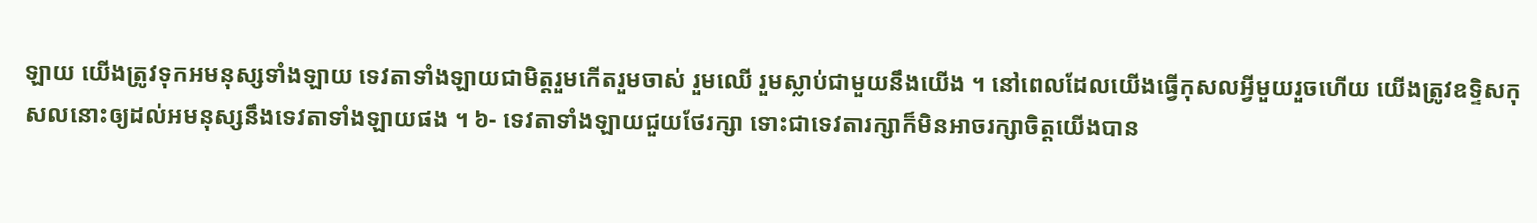ឡាយ យើងត្រូវទុកអមនុស្សទាំងឡាយ ទេវតាទាំងឡាយជាមិត្តរួមកើតរួមចាស់ រួមឈើ រួមស្លាប់ជាមួយនឹងយើង ។ នៅពេលដែលយើងធ្វើកុសលអ្វីមួយរួចហើយ យើងត្រូវឧទ្ទិសកុសលនោះឲ្យដល់អមនុស្សនឹងទេវតាទាំងឡាយផង ។ ៦- ទេវតាទាំងឡាយជួយថែរក្សា ទោះជាទេវតារក្សាក៏មិនអាចរក្សាចិត្តយើងបាន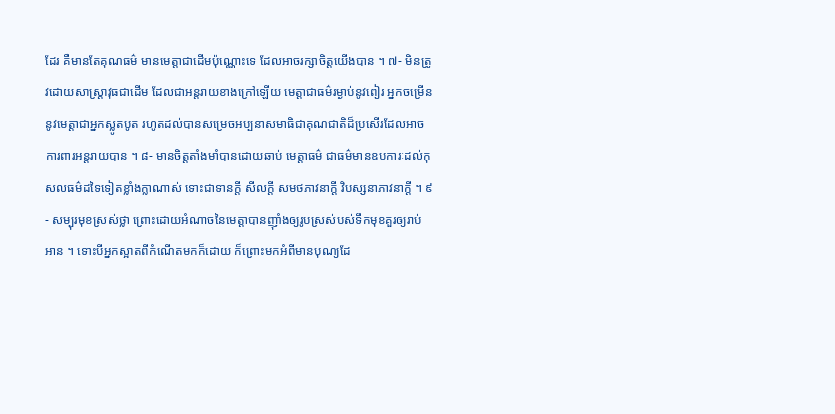ដែរ គឺមានតែគុណធម៌ មានមេត្តាជាដើមប៉ុណ្ណោះទេ ដែលអាចរក្សាចិត្តយើងបាន ។ ៧- មិនត្រូវដោយសាស្ត្រាវុធជាដើម ដែលជាអន្តរាយខាងក្រៅឡើយ មេត្តាជាធម៌រម្ងាប់នូវពៀរ អ្នកចម្រើននូវមេត្តាជាអ្នកស្លូតបូត រហូតដល់បានសម្រេចអប្បនាសមាធិជាគុណជាតិដ៏ប្រសើរដែលអាចការពារអន្តរាយបាន ។ ៨- មានចិត្តតាំងមាំបានដោយឆាប់ មេត្តាធម៌ ជាធម៌មានឧបការៈដល់កុសលធម៌ដទៃទៀតខ្លាំងក្លាណាស់ ទោះជាទានក្តី សីលក្តី សមថភាវនាក្តី វិបស្សនាភាវនាក្តី ។ ៩- សម្បុរមុខស្រស់ថ្លា ព្រោះដោយអំណាចនៃមេត្តាបានញ៉ាំងឲ្យរូបស្រស់បស់ទឹកមុខគួរឲ្យរាប់អាន ។ ទោះបីអ្នកស្អាតពីកំណើតមកក៏ដោយ ក៏ព្រោះមកអំពីមានបុណ្យដែ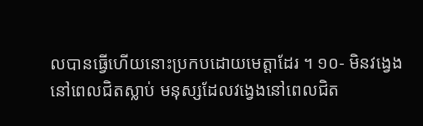លបានធ្វើហើយនោះប្រកបដោយមេត្តាដែរ ។ ១០- មិនវង្វេងនៅពេលជិតស្លាប់ មនុស្សដែលវង្វេងនៅពេលជិត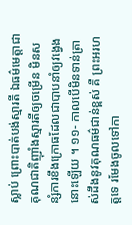ស្លាប់ ព្រោះបាត់បង់ស្មារតី ឯធម៌មេត្តាជាគុណជាតិញ៉ាំងស្មារតីឲ្យចម្រើន មិនសន្សំការខឹងក្រោធដែលជាបាបនាំឲ្យវង្វេង នោះឡើយ ។ ១១- កាលបើមិនទាន់ត្រាស់ដឹងនូវគុណធម៌ជាន់ខ្ពស់ គឺ ព្រះអរហត្តទេ រមែងចូលទៅកា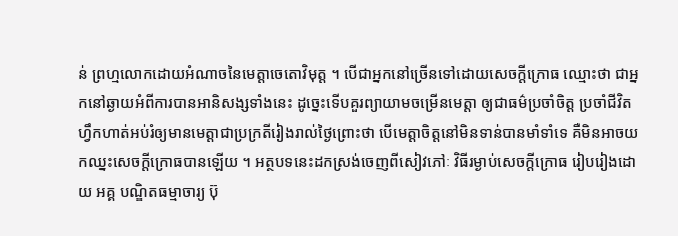ន់ ព្រហ្មលោកដោយអំណាចនៃមេត្តាចេតោវិមុត្ត ។ បើជាអ្នកនៅច្រើនទៅដោយសេចក្តីក្រោធ ឈ្មោះថា ជាអ្នកនៅឆ្ងាយអំពីការបានអានិសង្សទាំងនេះ ដូច្នេះទើបគួរព្យាយាមចម្រើនមេត្តា ឲ្យជាធម៌ប្រចាំចិត្ត ប្រចាំជីវិត ហ្វឹកហាត់អប់រំឲ្យមានមេត្តាជាប្រក្រតីរៀងរាល់ថ្ងៃព្រោះថា បើមេត្តាចិត្តនៅមិនទាន់បានមាំទាំទេ គឺមិនអាចយកឈ្នះសេចក្តីក្រោធបានឡើយ ។ អត្ថបទនេះដកស្រង់ចេញពីសៀវភៅៈ វិធីរម្ងាប់សេចក្តីក្រោធ រៀបរៀងដោយ អគ្គ បណ្ឌិតធម្មាចារ្យ ប៊ុ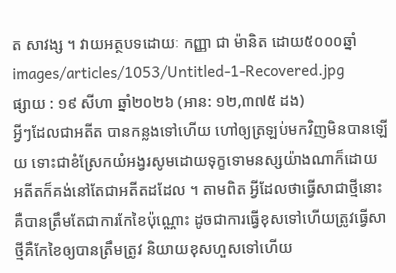ត សាវង្ស ។ វាយអត្ថបទដោយៈ កញ្ញា ជា ម៉ានិត ដោយ៥០០០ឆ្នាំ
images/articles/1053/Untitled-1-Recovered.jpg
ផ្សាយ : ១៩ សីហា ឆ្នាំ២០២៦ (អាន: ១២,៣៧៥ ដង)
អ្វីៗដែលជាអតីត បានកន្លងទៅហើយ ហៅឲ្យត្រឡប់មកវិញមិនបានឡើយ ទោះជាខំស្រែកយំអង្វរសូមដោយទុក្ខទោមនស្សយ៉ាងណាក៏ដោយ អតីតក៏គង់នៅតែជាអតីតដដែល ។ តាមពិត អ្វីដែលថាធ្វើសាជាថ្មីនោះ គឺបានត្រឹមតែជាការកែខៃប៉ុណ្ណោះ ដូចជាការធ្វើខុសទៅហើយត្រូវធ្វើសាថ្មីគឺកែខៃឲ្យបានត្រឹមត្រូវ និយាយខុសហួសទៅហើយ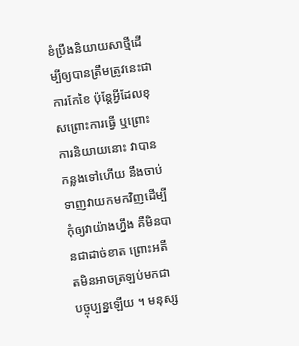ខំប្រឹងនិយាយសាថ្មីដើម្បីឲ្យបានត្រឹមត្រូវនេះជាការកែខៃ ប៉ុន្តែអ្វីដែលខុសព្រោះការធ្វើ ឬព្រោះការនិយាយនោះ វាបានកន្លងទៅហើយ នឹងចាប់ទាញវាយកមកវិញដើម្បីកុំឲ្យវាយ៉ាងហ្នឹង គឺមិនបានជាដាច់ខាត ព្រោះអតីតមិនអាចត្រឡប់មកជាបច្ចុប្បន្នឡើយ ។ មនុស្ស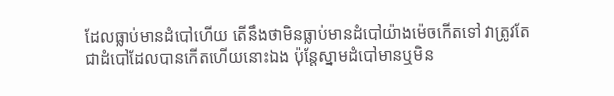ដែលធ្លាប់មានដំបៅហើយ តើនឹងថាមិនធ្លាប់មានដំបៅយ៉ាងម៉េចកើតទៅ វាត្រូវតែជាដំបៅដែលបានកើតហើយនោះឯង ប៉ុន្តែស្នាមដំបៅមានឬមិន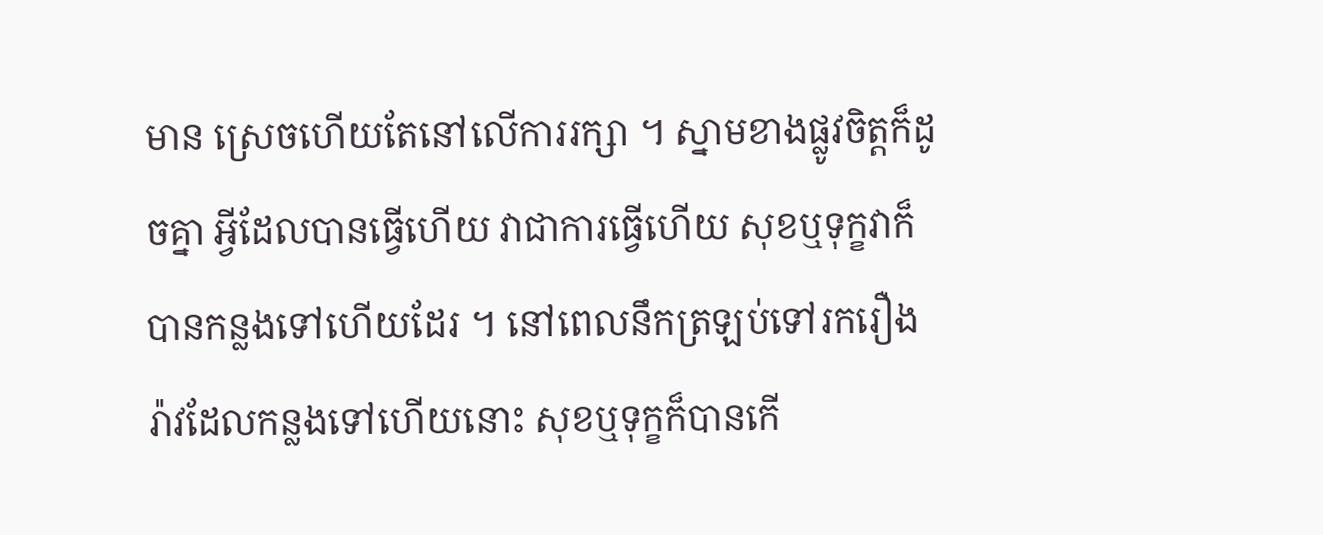មាន ស្រេចហើយតែនៅលើការរក្សា ។ ស្នាមខាងផ្លូវចិត្តក៏ដូចគ្នា អ្វីដែលបានធ្វើហើយ វាជាការធ្វើហើយ សុខឬទុក្ខវាក៏បានកន្លងទៅហើយដែរ ។ នៅពេលនឹកត្រឡប់ទៅរករឿងរ៉ាវដែលកន្លងទៅហើយនោះ សុខឬទុក្ខក៏បានកើ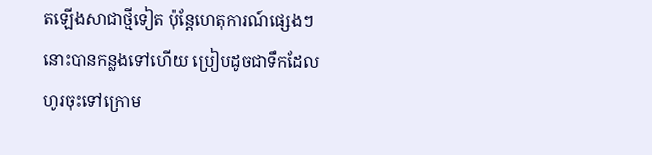តឡើងសាជាថ្មីទៀត ប៉ុន្តែហេតុការណ៍ផ្សេងៗនោះបានកន្លងទៅហើយ ប្រៀបដូចជាទឹកដែលហូរចុះទៅក្រោម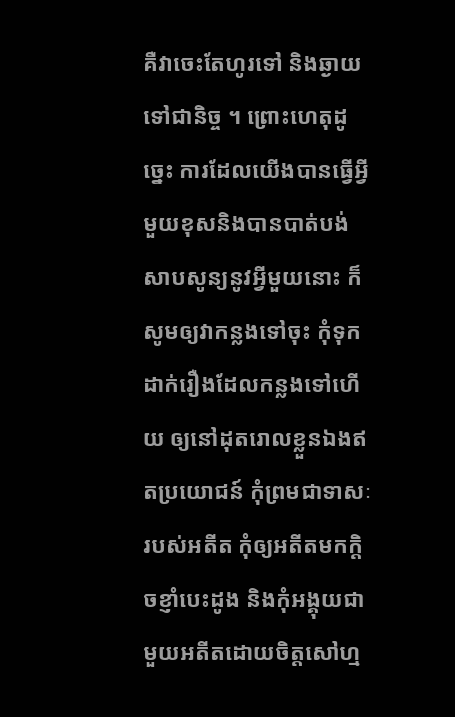គឺវាចេះតែហូរទៅ និងឆ្ងាយទៅជានិច្ច ។ ព្រោះហេតុដូច្នេះ ការដែលយើងបានធ្វើអ្វីមួយខុសនិងបានបាត់បង់សាបសូន្យនូវអ្វីមួយនោះ ក៏សូមឲ្យវាកន្លងទៅចុះ កុំទុកដាក់រឿងដែលកន្លងទៅហើយ ឲ្យនៅដុតរោលខ្លួនឯងឥតប្រយោជន៍ កុំព្រមជាទាសៈ របស់អតីត កុំឲ្យអតីតមកក្តិចខ្ញាំបេះដូង និងកុំអង្គុយជាមួយអតីតដោយចិត្តសៅហ្ម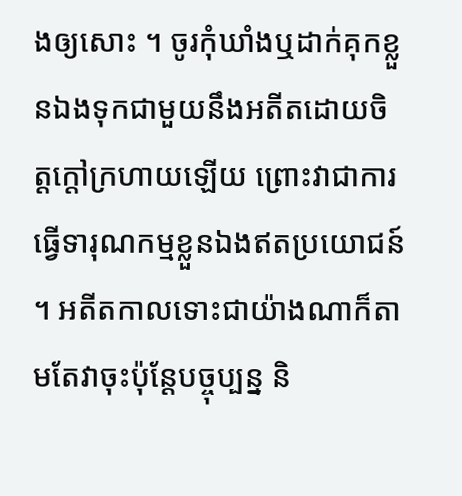ងឲ្យសោះ ។ ចូរកុំឃាំងឬដាក់គុកខ្លួនឯងទុកជាមួយនឹងអតីតដោយចិត្តក្តៅក្រហាយឡើយ ព្រោះវាជាការធ្វើទារុណកម្មខ្លួនឯងឥតប្រយោជន៍ ។ អតីតកាលទោះជាយ៉ាងណាក៏តាមតែវាចុះប៉ុន្តែបច្ចុប្បន្ន និ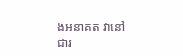ងអនាគត វានៅជារ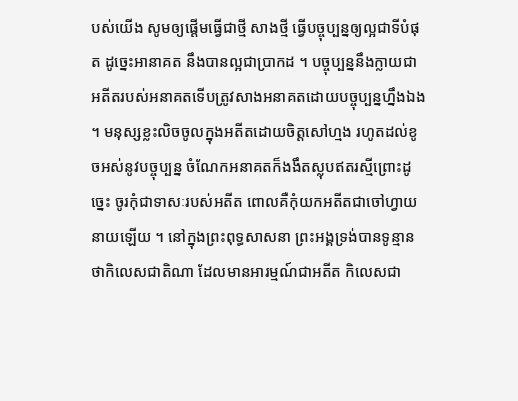បស់យើង សូមឲ្យផ្តើមធ្វើជាថ្មី សាងថ្មី ធ្វើបច្ចុប្បន្នឲ្យល្អជាទីបំផុត ដូច្នេះអានាគត នឹងបានល្អជាប្រាកដ ។ បច្ចុប្បន្ននឹងក្លាយជាអតីតរបស់អនាគតទើបត្រូវសាងអនាគតដោយបច្ចុប្បន្នហ្នឹងឯង ។ មនុស្សខ្លះលិចចូលក្នុងអតីតដោយចិត្តសៅហ្មង រហូតដល់ខូចអស់នូវបច្ចុប្បន្ន ចំណែកអនាគតក៏ងងឹតស្លុបឥតរស្មីព្រោះដូច្នេះ ចូរកុំជាទាសៈរបស់អតីត ពោលគឺកុំយកអតីតជាចៅហ្វាយនាយឡើយ ។ នៅក្នុងព្រះពុទ្ធសាសនា ព្រះអង្គទ្រង់បានទូន្មានថាកិលេសជាតិណា ដែលមានអារម្មណ៍ជាអតីត កិលេសជា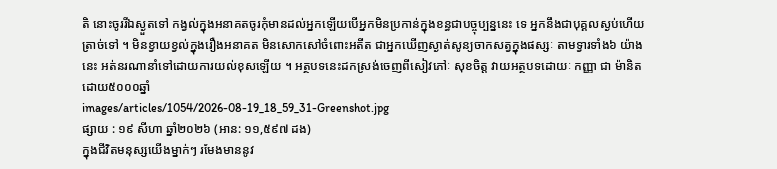តិ នោះចូររីឯស្ងួតទៅ កង្វល់ក្នុងអនាគតចូរកុំមានដល់អ្នកឡើយបើអ្នកមិនប្រកាន់ក្នុងខន្ធជាបច្ចុប្បន្ននេះ ទេ អ្នកនឹងជាបុគ្គលស្ងប់ហើយត្រាច់ទៅ ។ មិនខ្វាយខ្វល់ក្នុងរឿងអនាគត មិនសោកសៅចំពោះអតីត ជាអ្នកឃើញស្ងាត់សូន្យចាកសត្វក្នុងផស្សៈ តាមទ្វារទាំង៦ យ៉ាងនេះ អត់នរណានាំទៅដោយការយល់ខុសឡើយ ។ អត្ថបទនេះដកស្រង់ចេញពីសៀវភៅៈ សុខចិត្ត វាយអត្ថបទដោយៈ កញ្ញា ជា ម៉ានិត ដោយ៥០០០ឆ្នាំ
images/articles/1054/2026-08-19_18_59_31-Greenshot.jpg
ផ្សាយ : ១៩ សីហា ឆ្នាំ២០២៦ (អាន: ១១,៥៩៧ ដង)
ក្នុងជីវិតមនុស្សយើងម្នាក់ៗ រមែងមាននូវ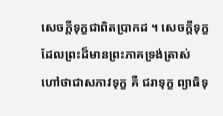សេចក្តីទុក្ខជាពិតប្រាកដ ។ សេចក្តីទុក្ខដែលព្រះដ៏មានព្រះភាគទ្រង់ត្រាស់ហៅថាជាសភាវទុក្ខ គឺ ជរាទុក្ខ ព្យាធិទុ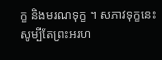ក្ខ និងមរណទុក្ខ ។ សភាវទុក្ខនេះ សូម្បីតែព្រះអរហ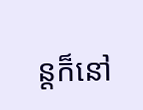ន្តក៏នៅ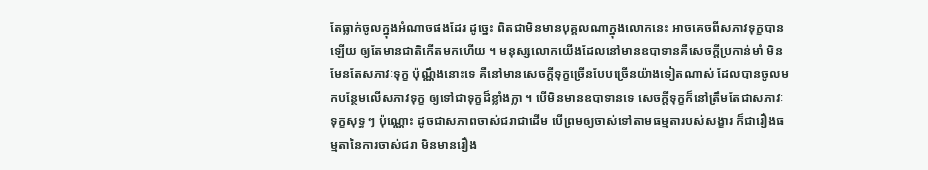តែធ្លាក់ចូលក្នុងអំណាចផងដែរ ដូច្នេះ ពិតជាមិនមានបុគ្គលណាក្នុងលោកនេះ អាចគេចពីសភាវទុក្ខបានឡើយ ឲ្យតែមានជាតិកើតមកហើយ ។ មនុស្សលោកយើងដែលនៅមានឧបាទានគឺសេចក្តីប្រកាន់មាំ មិនមែនតែសភាវៈទុក្ខ ប៉ុណ្ណឹងនោះទេ គឺនៅមានសេចក្តីទុក្ខច្រើនបែបច្រើនយ៉ាងទៀតណាស់ ដែលបានចូលមកបន្ថែមលើសភាវទុក្ខ ឲ្យទៅជាទុក្ខដ៏ខ្លាំងក្លា ។ បើមិនមានឧបាទានទេ សេចក្តីទុក្ខក៏នៅត្រឹមតែជាសភាវៈទុក្ខសុទ្ធ ៗ ប៉ុណ្ណោះ ដូចជាសភាពចាស់ជរាជាដើម បើព្រមឲ្យចាស់ទៅតាមធម្មតារបស់សង្ខារ ក៏ជារឿងធម្មតានៃការចាស់ជរា មិនមានរឿង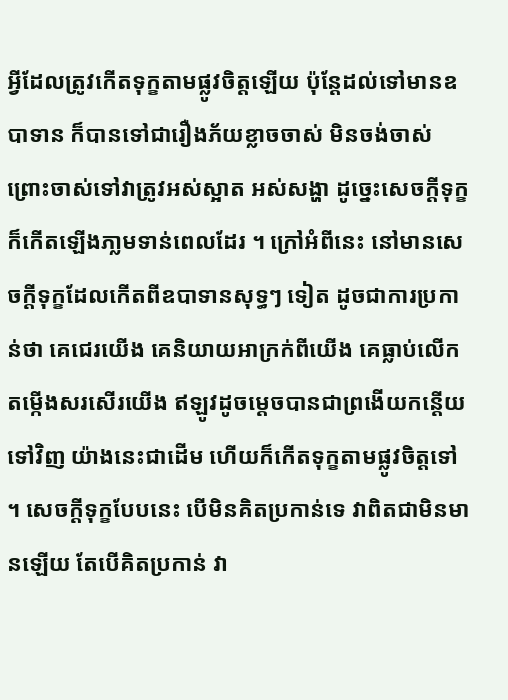អ្វីដែលត្រូវកើតទុក្ខតាមផ្លូវចិត្តឡើយ ប៉ុន្តែដល់ទៅមានឧបាទាន ក៏បានទៅជារឿងភ័យខ្លាចចាស់ មិនចង់ចាស់ ព្រោះចាស់ទៅវាត្រូវអស់ស្អាត អស់សង្ហា ដូច្នេះសេចក្តីទុក្ខក៏កើតឡើងភា្លមទាន់ពេលដែរ ។ ក្រៅអំពីនេះ នៅមានសេចក្តីទុក្ខដែលកើតពីឧបាទានសុទ្ធៗ ទៀត ដូចជាការប្រកាន់ថា គេជេរយើង គេនិយាយអាក្រក់ពីយើង គេធ្លាប់លើកតម្កើងសរសើរយើង ឥឡូវដូចម្តេចបានជាព្រងើយកន្តើយទៅវិញ យ៉ាងនេះជាដើម ហើយក៏កើតទុក្ខតាមផ្លូវចិត្តទៅ ។ សេចក្តីទុក្ខបែបនេះ បើមិនគិតប្រកាន់ទេ វាពិតជាមិនមានឡើយ តែបើគិតប្រកាន់ វា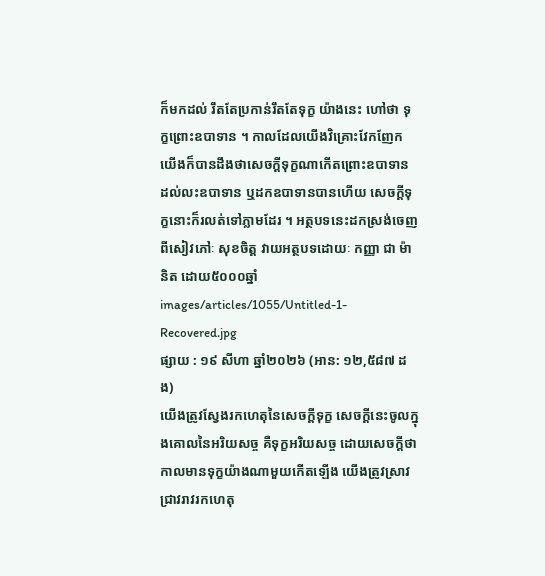ក៏មកដល់ រឹតតែប្រកាន់រឹតតែទុក្ខ យ៉ាងនេះ ហៅថា ទុក្ខព្រោះឧបាទាន ។ កាលដែលយើងវិគ្រោះវែកញែក យើងក៏បានដឹងថាសេចក្តីទុក្ខណាកើតព្រោះឧបាទាន ដល់លះឧបាទាន ឬដកឧបាទានបានហើយ សេចក្តីទុក្ខនោះក៏រលត់ទៅភ្លាមដែរ ។ អត្ថបទនេះដកស្រង់ចេញពីសៀវភៅៈ សុខចិត្ត វាយអត្ថបទដោយៈ កញ្ញា ជា ម៉ានិត ដោយ៥០០០ឆ្នាំ
images/articles/1055/Untitled-1-Recovered.jpg
ផ្សាយ : ១៩ សីហា ឆ្នាំ២០២៦ (អាន: ១២,៥៨៧ ដង)
យើងត្រូវស្វែងរកហេតុនៃសេចក្តីទុក្ខ សេចក្តីនេះចូលក្នុងគោលនៃអរិយសច្ច គឺទុក្ខអរិយសច្ច ដោយសេចក្តីថាកាលមានទុក្ខយ៉ាងណាមួយកើតឡើង យើងត្រូវស្រាវជ្រាវរាវរកហេតុ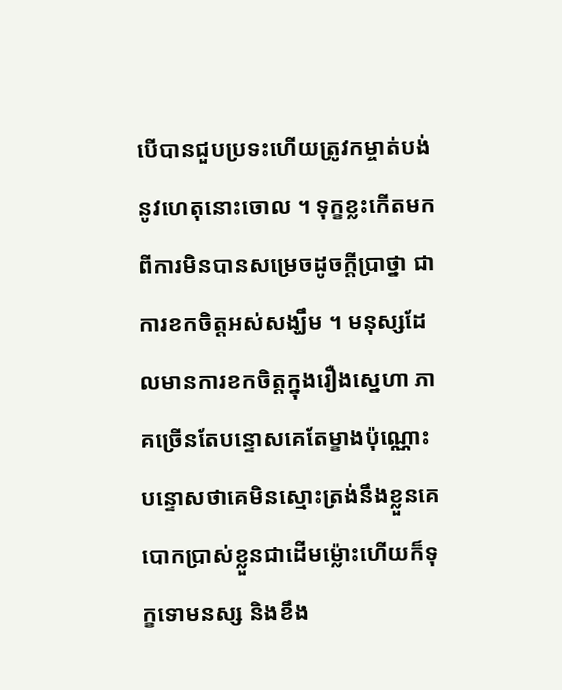បើបានជួបប្រទះហើយត្រូវកម្ចាត់បង់នូវហេតុនោះចោល ។ ទុក្ខខ្លះកើតមកពីការមិនបានសម្រេចដូចក្តីប្រាថ្នា ជាការខកចិត្តអស់សង្ឃឹម ។ មនុស្សដែលមានការខកចិត្តក្នុងរឿងសេ្នហា ភាគច្រើនតែបន្ទោសគេតែម្ខាងប៉ុណ្ណោះបន្ទោសថាគេមិនស្មោះត្រង់នឹងខ្លួនគេបោកប្រាស់ខ្លួនជាដើមម្ល៉ោះហើយក៏ទុក្ខទោមនស្ស និងខឹង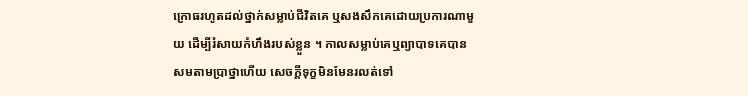ក្រោធរហូតដល់ថ្នាក់សម្លាប់ជីវិតគេ ឬសងសឹកគេដោយប្រការណាមួយ ដើម្បីរំសាយកំហឹងរបស់ខ្លួន ។ កាលសម្លាប់គេឬព្យាបាទគេបានសមតាមប្រាថ្នាហើយ សេចក្តីទុក្ខមិនមែនរលត់ទៅ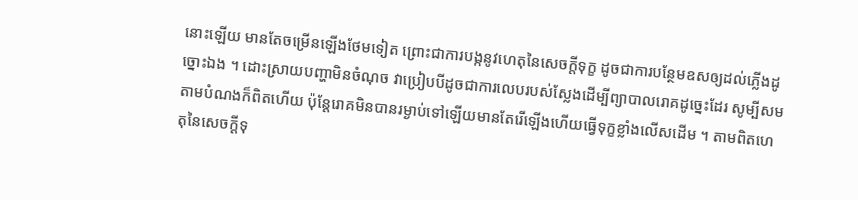នោះឡើយ មានតែចម្រើនឡើងថែមទៀត ព្រោះជាការបង្កនូវហេតុនៃសេចក្តីទុក្ខ ដូចជាការបន្ថែមឧសឲ្យដល់ភ្លើងដូច្នោះឯង ។ ដោះស្រាយបញ្ហាមិនចំណុច វាប្រៀបបីដូចជាការលេបរបស់ស្លែងដើម្បីព្យាបាលរោគដូច្នេះដែរ សូម្បីសមតាមបំណងក៏ពិតហើយ ប៉ុន្តែរោគមិនបានរម្ងាប់ទៅឡើយមានតែរើឡើងហើយធ្វើទុក្ខខ្លាំងលើសដើម ។ តាមពិតហេតុនៃសេចក្តីទុ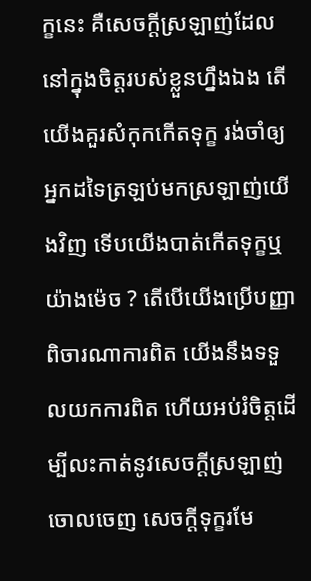ក្ខនេះ គឺសេចក្តីស្រឡាញ់ដែលនៅក្នុងចិត្តរបស់ខ្លួនហ្នឹងឯង តើយើងគួរសំកុកកើតទុក្ខ រង់ចាំឲ្យអ្នកដទៃត្រឡប់មកស្រឡាញ់យើងវិញ ទើបយើងបាត់កើតទុក្ខឬយ៉ាងម៉េច ? តើបើយើងប្រើបញ្ញាពិចារណាការពិត យើងនឹងទទួលយកការពិត ហើយអប់រំចិត្តដើម្បីលះកាត់នូវសេចក្តីស្រឡាញ់ចោលចេញ សេចក្តីទុក្ខរមែ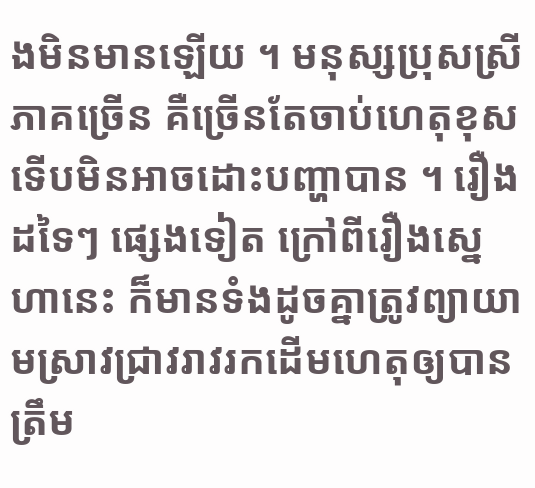ងមិនមានឡើយ ។ មនុស្សប្រុសស្រីភាគច្រើន គឺច្រើនតែចាប់ហេតុខុសទើបមិនអាចដោះបញ្ហាបាន ។ រឿងដទៃៗ ផ្សេងទៀត ក្រៅពីរឿងសេ្នហានេះ ក៏មានទំងដូចគ្នាត្រូវព្យាយាមស្រាវជ្រាវរាវរកដើមហេតុឲ្យបានត្រឹម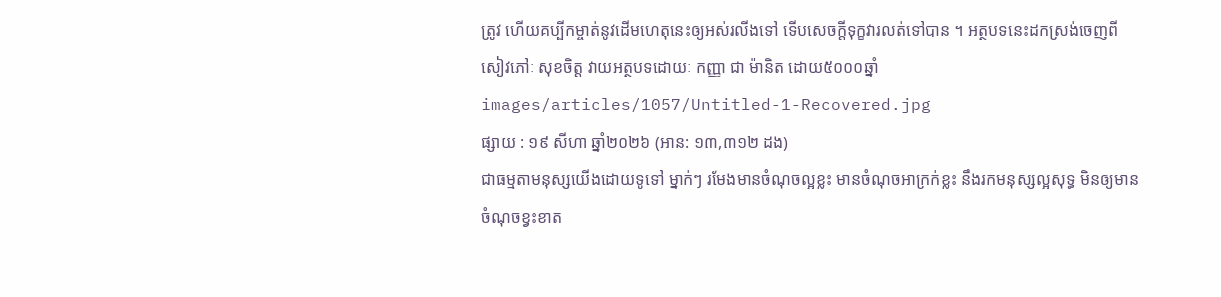ត្រូវ ហើយគប្បីកម្ចាត់នូវដើមហេតុនេះឲ្យអស់រលីងទៅ ទើបសេចក្តីទុក្ខវារលត់ទៅបាន ។ អត្ថបទនេះដកស្រង់ចេញពីសៀវភៅៈ សុខចិត្ត វាយអត្ថបទដោយៈ កញ្ញា ជា ម៉ានិត ដោយ៥០០០ឆ្នាំ
images/articles/1057/Untitled-1-Recovered.jpg
ផ្សាយ : ១៩ សីហា ឆ្នាំ២០២៦ (អាន: ១៣,៣១២ ដង)
ជាធម្មតាមនុស្សយើងដោយទូទៅ ម្នាក់ៗ រមែងមានចំណុចល្អខ្លះ មានចំណុចអាក្រក់ខ្លះ នឹងរកមនុស្សល្អសុទ្ធ មិនឲ្យមានចំណុចខ្វះខាត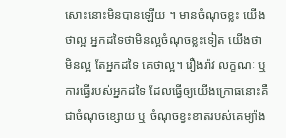សោះនោះមិនបានឡើយ ។ មានចំណុចខ្លះ យើងថាល្អ អ្នកដទៃថាមិនល្អចំណុចខ្លះទៀត យើងថាមិនល្អ តែអ្នកដទៃ គេថាល្អ។ រឿងរ៉ាវ លក្ខណៈ ឬ ការធ្វើរបស់អ្នកដទៃ ដែលធ្វើឲ្យយើងក្រោធនោះគឺជាចំណុចខ្សោយ ឬ ចំណុចខ្វះខាតរបស់គេម្យ៉ាង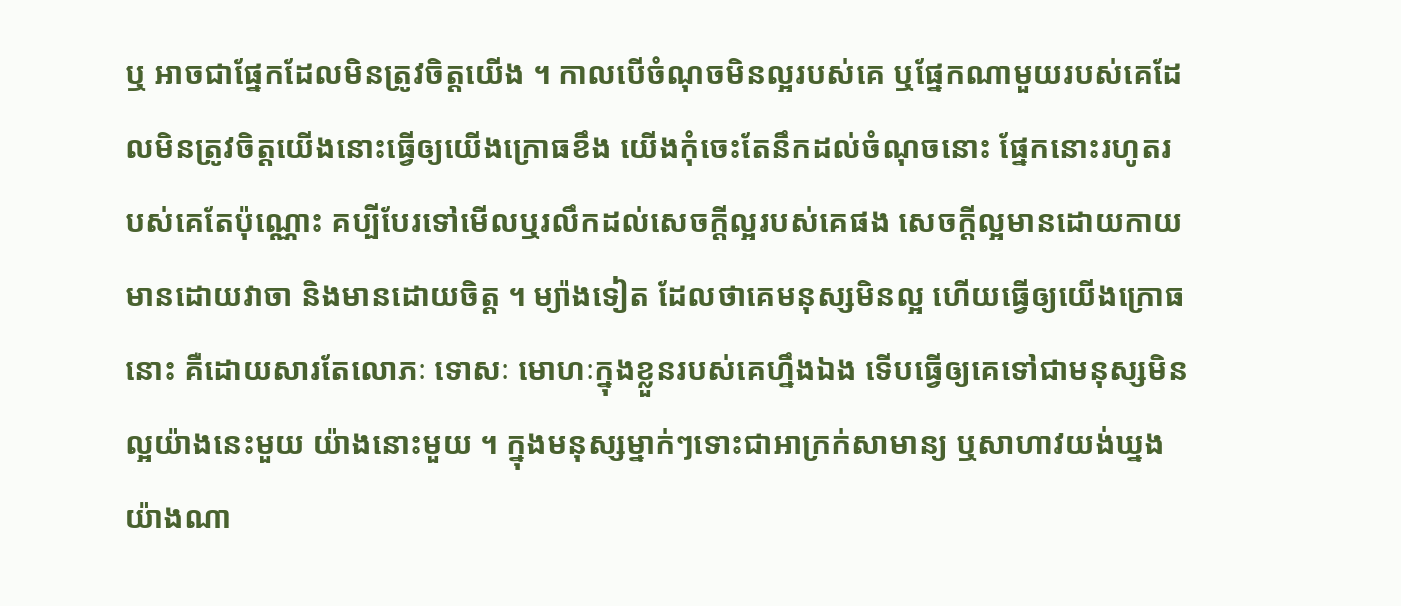ឬ អាចជាផ្នែកដែលមិនត្រូវចិត្តយើង ។ កាលបើចំណុចមិនល្អរបស់គេ ឬផ្នែកណាមួយរបស់គេដែលមិនត្រូវចិត្តយើងនោះធ្វើឲ្យយើងក្រោធខឹង យើងកុំចេះតែនឹកដល់ចំណុចនោះ ផ្នែកនោះរហូតរបស់គេតែប៉ុណ្ណោះ គប្បីបែរទៅមើលឬរលឹកដល់សេចក្តីល្អរបស់គេផង សេចក្តីល្អមានដោយកាយ មានដោយវាចា និងមានដោយចិត្ត ។ ម្យ៉ាងទៀត ដែលថាគេមនុស្សមិនល្អ ហើយធ្វើឲ្យយើងក្រោធនោះ គឺដោយសារតែលោភៈ ទោសៈ មោហៈក្នុងខ្លួនរបស់គេហ្នឹងឯង ទើបធ្វើឲ្យគេទៅជាមនុស្សមិនល្អយ៉ាងនេះមួយ យ៉ាងនោះមួយ ។ ក្នុងមនុស្សម្នាក់ៗទោះជាអាក្រក់សាមាន្យ ឬសាហាវយង់ឃ្នងយ៉ាងណា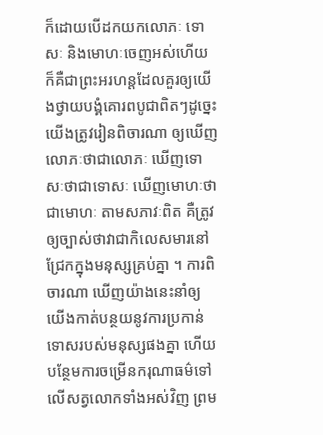ក៏ដោយបើដកយកលោភៈ ទោសៈ និងមោហៈចេញអស់ហើយ ក៏គឺជាព្រះអរហន្តដែលគួរឲ្យយើងថ្វាយបង្គំគោរពបូជាពិតៗដូច្នេះ យើងត្រូវរៀនពិចារណា ឲ្យឃើញលោភៈថាជាលោភៈ ឃើញទោសៈថាជាទោសៈ ឃើញមោហៈថាជាមោហៈ តាមសភាវៈពិត គឺត្រូវឲ្យច្បាស់ថាវាជាកិលេសមារនៅជ្រែកក្នុងមនុស្សគ្រប់គ្នា ។ ការពិចារណា ឃើញយ៉ាងនេះនាំឲ្យយើងកាត់បន្ថយនូវការប្រកាន់ទោសរបស់មនុស្សផងគ្នា ហើយបន្ថែមការចម្រើនករុណាធម៌ទៅលើសត្វលោកទាំងអស់វិញ ព្រម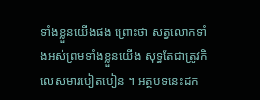ទាំងខ្លួនយើងផង ព្រោះថា សត្វលោកទាំងអស់ព្រមទាំងខ្លួនយើង សុទ្ធតែជាត្រូវកិលេសមារបៀតបៀន ។ អត្ថបទនេះដក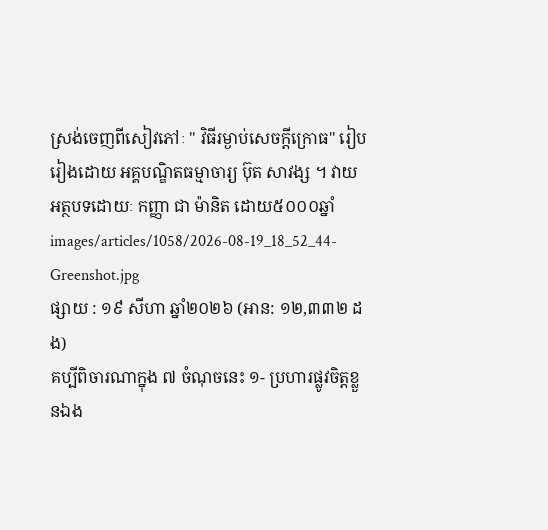ស្រង់ចេញពីសៀវភៅៈ " វិធីរម្ងាប់សេចក្តីក្រោធ" រៀបរៀងដោយ អគ្គបណ្ឌិតធម្មាចារ្យ ប៊ុត សាវង្ស ។ វាយអត្ថបទដោយៈ កញ្ញា ជា ម៉ានិត ដោយ៥០០០ឆ្នាំ
images/articles/1058/2026-08-19_18_52_44-Greenshot.jpg
ផ្សាយ : ១៩ សីហា ឆ្នាំ២០២៦ (អាន: ១២,៣៣២ ដង)
គប្បីពិចារណាក្នុង ៧ ចំណុចនេះ ១- ប្រហារផ្លូវចិត្តខ្លួនឯង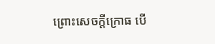ព្រោះសេចក្តីក្រោធ បើ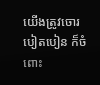យើងត្រូវចោរបៀតបៀន ក៏ចំពោះ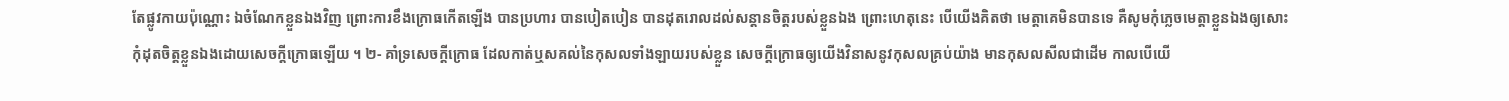តែផ្លូវកាយប៉ុណ្ណោះ ឯចំណែកខ្លួនឯងវិញ ព្រោះការខឹងក្រោធកើតឡើង បានប្រហារ បានបៀតបៀន បានដុតរោលដល់សន្តានចិត្តរបស់ខ្លួនឯង ព្រោះហេតុនេះ បើយើងគិតថា មេត្តាគេមិនបានទេ គឺសូមកុំភ្លេចមេត្តាខ្លួនឯងឲ្យសោះ កុំដុតចិត្តខ្លួនឯងដោយសេចក្តីក្រោធឡើយ ។ ២- គាំទ្រសេចក្តីក្រោធ ដែលកាត់ឬសគល់នៃកុសលទាំងឡាយរបស់ខ្លួន សេចក្តីក្រោធឲ្យយើងវិនាសនូវកុសលគ្រប់យ៉ាង មានកុសលសីលជាដើម កាលបើយើ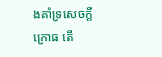ងគាំទ្រសេចក្តីក្រោធ តើ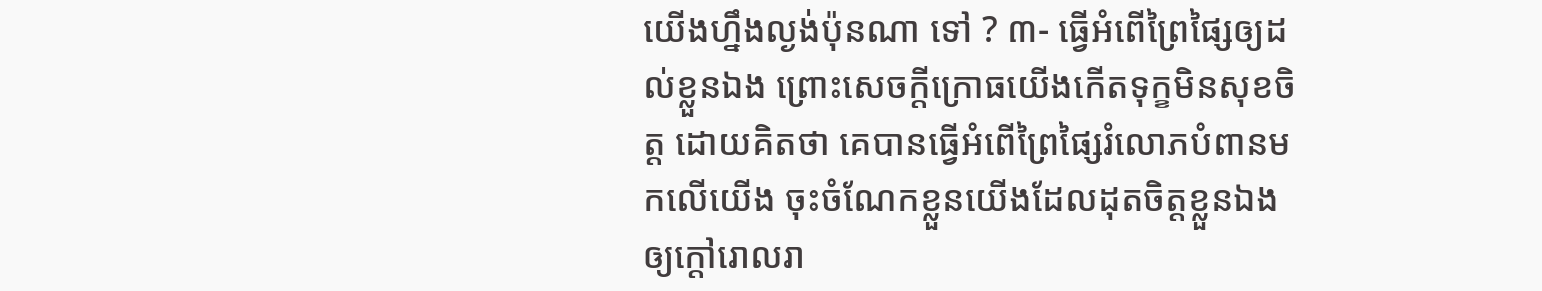យើងហ្នឹងល្ងង់ប៉ុនណា ទៅ ? ៣- ធ្វើអំពើព្រៃផ្សៃឲ្យដល់ខ្លួនឯង ព្រោះសេចក្តីក្រោធយើងកើតទុក្ខមិនសុខចិត្ត ដោយគិតថា គេបានធ្វើអំពើព្រៃផ្សៃរំលោភបំពានមកលើយើង ចុះចំណែកខ្លួនយើងដែលដុតចិត្តខ្លួនឯង ឲ្យក្តៅរោលរា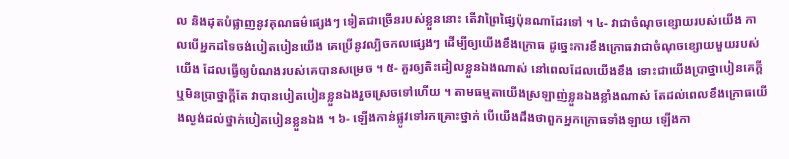ល និងដុតបំផ្លាញនូវគុណធម៌ផ្សេងៗ ទៀតជាច្រើនរបស់ខ្លួននោះ តើវាព្រៃផ្សៃប៉ុនណាដែរទៅ ។ ៤- វាជាចំណុចខ្សោយរបស់យើង កាលបើអ្នកដទៃចង់បៀតបៀនយើង គេប្រើនូវល្បិចកលផ្សេងៗ ដើម្បីឲ្យយើងខឹងក្រោធ ដូច្នេះការខឹងក្រោធវាជាចំណុចខ្សោយមួយរបស់យើង ដែលធ្វើឲ្យបំណងរបស់គេបានសម្រេច ។ ៥- គួរឲ្យតិះដៀលខ្លួនឯងណាស់ នៅពេលដែលយើងខឹង ទោះជាយើងប្រាថ្នាបៀនគេក្តី ឬមិនប្រាថ្នាក្តីតែ វាបានបៀតបៀនខ្លួនឯងរួចស្រេចទៅហើយ ។ តាមធម្មតាយើងស្រឡាញ់ខ្លួនឯងខ្លាំងណាស់ តែដល់ពេលខឹងក្រោធយើងល្ងង់ដល់ថ្នាក់បៀតបៀនខ្លួនឯង ។ ៦- ឡើងកាន់ផ្លូវទៅរកគ្រោះថ្នាក់ បើយើងដឹងថាពួកអ្នកក្រោធទាំងឡាយ ឡើងកា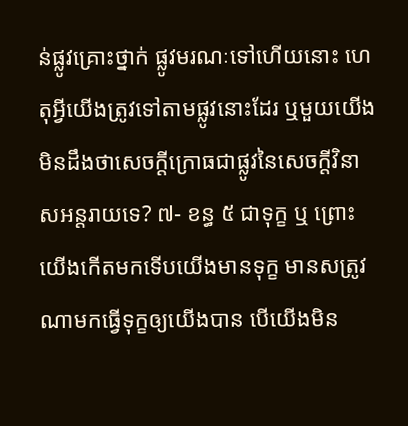ន់ផ្លូវគ្រោះថ្នាក់ ផ្លូវមរណៈទៅហើយនោះ ហេតុអ្វីយើងត្រូវទៅតាមផ្លូវនោះដែរ ឬមួយយើងមិនដឹងថាសេចក្តីក្រោធជាផ្លូវនៃសេចក្តីវិនាសអន្តរាយទេ? ៧- ខន្ធ ៥ ជាទុក្ខ ឬ ព្រោះយើងកើតមកទើបយើងមានទុក្ខ មានសត្រូវណាមកធ្វើទុក្ខឲ្យយើងបាន បើយើងមិន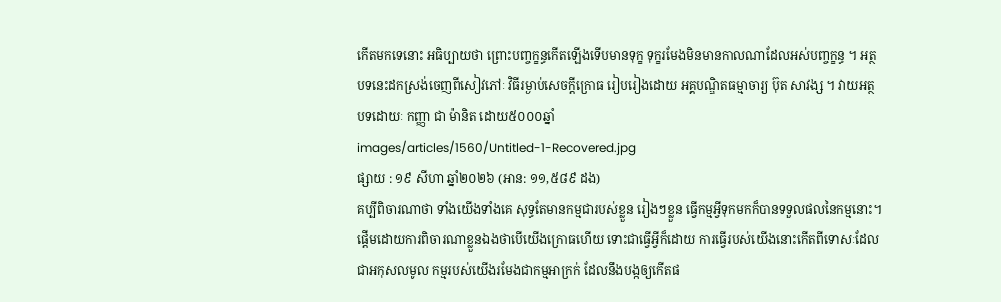កើតមកទេនោះ អធិប្បាយថា ព្រោះបញ្ចក្ខន្ធកើតឡើងទើបមានទុក្ខ ទុក្ខរមែងមិនមានកាលណាដែលអស់បញ្ចក្ខន្ធ ។ អត្ថបទនេះដកស្រង់ចេញពីសៀវភៅៈ វិធីរម្ងាប់សេចក្តីក្រោធ រៀបរៀងដោយ អគ្គបណ្ឌិតធម្មាចារ្យ ប៊ុត សាវង្ស ។ វាយអត្ថបទដោយៈ កញ្ញា ជា ម៉ានិត ដោយ៥០០០ឆ្នាំ
images/articles/1560/Untitled-1-Recovered.jpg
ផ្សាយ : ១៩ សីហា ឆ្នាំ២០២៦ (អាន: ១១,៥៨៩ ដង)
គប្បីពិចារណាថា ទាំងយើងទាំងគេ សុទ្ធតែមានកម្មជារបស់ខ្លួន រៀងៗខ្លួន ធ្វើកម្មអ្វីទុកមកក៏បានទទួលផលនៃកម្មនោះ។ ផ្ដើមដោយការពិចារណាខ្លួនឯងថាបើយើងក្រោធហើយ ទោះជាធ្វើអ្វីក៏ដោយ ការធ្វើរបស់យើងនោះកើតពីទោសៈដែលជាអកុសលមូល កម្មរបស់យើងរមែងជាកម្មអាក្រក់ ដែលនឹងបង្កឲ្យកើតផ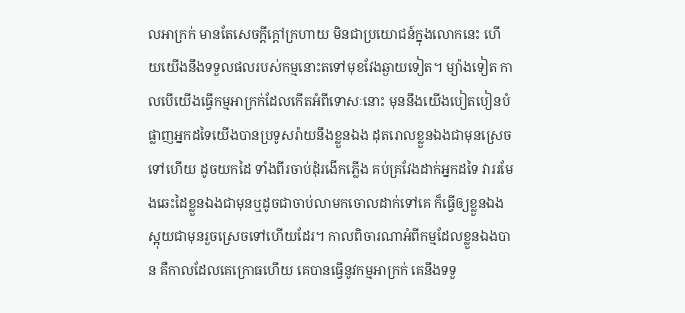លអាក្រក់ មានតែសេចក្ដីក្ដៅក្រហាយ មិនជាប្រយោជន៍ក្នុងលោកនេះ ហើយយើងនឹងទទួលផលរបស់កម្មនោះតទៅមុខវែងឆ្ងាយទៀត។ ម្យ៉ាងទៀត កាលបើយើងធ្វើកម្មអាក្រក់ដែលកើតអំពីទោសៈនោះ មុននឹងយើងបៀតបៀនបំផ្លាញអ្នកដទៃយើងបានប្រទូសរ៉ាយនឹងខ្លួនឯង ដុតរោលខ្លួនឯងជាមុនស្រេចទៅហើយ ដូចយកដៃ ទាំងពីរចាប់ដុំរងើកភ្លើង គប់គ្រវែងដាក់អ្នកដទៃ វាររមែងឆេះដៃខ្លួនឯងជាមុនឬដូចជាចាប់លាមកចោលដាក់ទៅគេ ក៏ធ្វើឲ្យខ្លួនឯងស្អុយជាមុនរួចស្រេចទៅហើយដែរ។ កាលពិចារណាអំពីកម្មដែលខ្លួនឯងបាន គឺកាលដែលគេក្រោធហើយ គេបានធ្វើនូវកម្មអាក្រក់ គេនឹងទទួ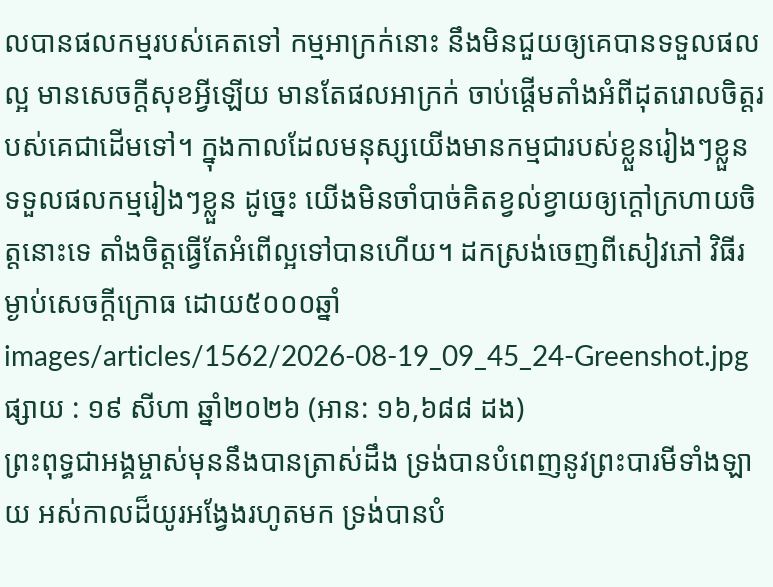លបានផលកម្មរបស់គេតទៅ កម្មអាក្រក់នោះ នឹងមិនជួយឲ្យគេបានទទួលផលល្អ មានសេចក្ដីសុខអ្វីឡើយ មានតែផលអាក្រក់ ចាប់ផ្ដើមតាំងអំពីដុតរោលចិត្តរបស់គេជាដើមទៅ។ ក្នុងកាលដែលមនុស្សយើងមានកម្មជារបស់ខ្លួនរៀងៗខ្លួន ទទួលផលកម្មរៀងៗខ្លួន ដូច្នេះ យើងមិនចាំបាច់គិតខ្វល់ខ្វាយឲ្យក្ដៅក្រហាយចិត្តនោះទេ តាំងចិត្តធ្វើតែអំពើល្អទៅបានហើយ។ ដកស្រង់ចេញពីសៀវភៅ វិធីរម្ងាប់សេចក្ដីក្រោធ ដោយ៥០០០ឆ្នាំ
images/articles/1562/2026-08-19_09_45_24-Greenshot.jpg
ផ្សាយ : ១៩ សីហា ឆ្នាំ២០២៦ (អាន: ១៦,៦៨៨ ដង)
ព្រះពុទ្ធជាអង្គម្ចាស់មុននឹងបានត្រាស់ដឹង ទ្រង់បានបំពេញនូវព្រះបារមីទាំងឡាយ អស់កាលដ៏យូរអង្វែងរហូតមក ទ្រង់បានបំ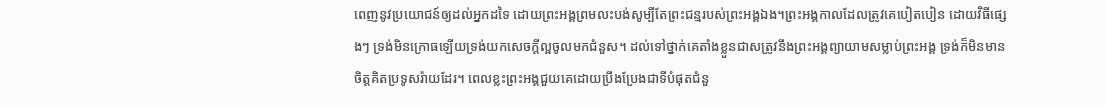ពេញនូវប្រយោជន៍ឲ្យដល់អ្នកដទៃ ដោយព្រះអង្គព្រមលះបង់សូម្បីតែព្រះជន្មរបស់ព្រះអង្គឯង។ព្រះអង្គកាលដែលត្រូវគេបៀតបៀន ដោយវិធីផ្សេងៗ ទ្រង់មិនក្រោធឡើយទ្រង់យកសេចក្ដីល្អចូលមកជំនួស។ ដល់ទៅថ្នាក់គេតាំងខ្លួនជាសត្រូវនឹងព្រះអង្គព្យាយាមសម្លាប់ព្រះអង្គ ទ្រង់ក៏មិនមានចិត្តគិតប្រទូសរ៉ាយដែរ។ ពេលខ្លះព្រះអង្គជួយគេដោយប្រឹងប្រែងជាទីបំផុតជំនួ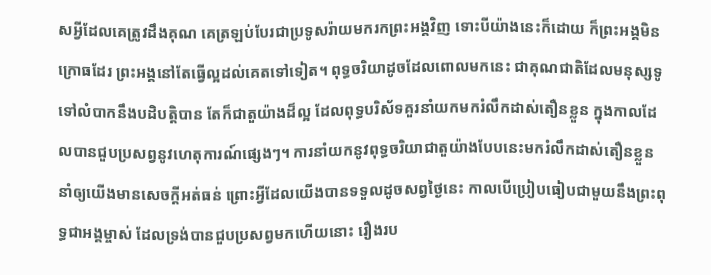សអ្វីដែលគេត្រូវដឹងគុណ គេត្រឡប់បែរជាប្រទូសរ៉ាយមករកព្រះអង្គវិញ ទោះបីយ៉ាងនេះក៏ដោយ ក៏ព្រះអង្គមិនក្រោធដែរ ព្រះអង្គនៅតែធ្វើល្អដល់គេតទៅទៀត។ ពុទ្ធចរិយាដូចដែលពោលមកនេះ ជាគុណជាតិដែលមនុស្សទូទៅលំបាកនឹងបដិបត្តិបាន តែក៏ជាតួយ៉ាងដ៏ល្អ ដែលពុទ្ធបរិស័ទគួរនាំយកមករំលឹកដាស់តឿនខ្លួន ក្នុងកាលដែលបានជួបប្រសព្វនូវហេតុការណ៍ផ្សេងៗ។ ការនាំយកនូវពុទ្ធចរិយាជាតួយ៉ាងបែបនេះមករំលឹកដាស់តឿនខ្លួន នាំឲ្យយើងមានសេចក្ដីអត់ធន់ ព្រោះអ្វីដែលយើងបានទទួលដូចសព្វថ្ងៃនេះ កាលបើប្រៀបធៀបជាមួយនឹងព្រះពុទ្ធជាអង្គម្ចាស់ ដែលទ្រង់បានជួបប្រសព្វមកហើយនោះ រឿងរប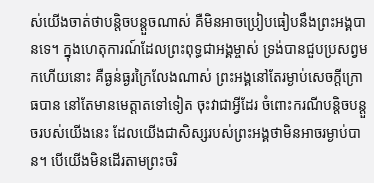ស់យើងចាត់ថាបន្តិចបន្តួចណាស់ គឺមិនអាចប្រៀបធៀបនឹងព្រះអង្គបានទេ។ ក្នុងហេតុការណ៍ដែលព្រះពុទ្ធជាអង្គម្ចាស់ ទ្រង់បានជួបប្រសព្វមកហើយនោះ គឺធ្ងន់ធ្ងរក្រៃលែងណាស់ ព្រះអង្គនៅតែរម្ងាប់សេចក្ដីក្រោធបាន នៅតែមានមេត្តាតទៅទៀត ចុះវាជាអ្វីដែរ ចំពោះករណីបន្តិចបន្តួចរបស់យើងនេះ ដែលយើងជាសិស្សរបស់ព្រះអង្គថាមិនអាចរម្ងាប់បាន។ បើយើងមិនដើរតាមព្រះចរិ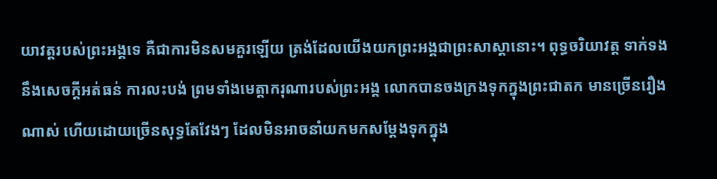យាវត្តរបស់ព្រះអង្គទេ គឺជាការមិនសមគួរឡើយ ត្រង់ដែលយើងយកព្រះអង្គជាព្រះសាស្ដានោះ។ ពុទ្ធចរិយាវត្ត ទាក់ទងនឹងសេចក្ដីអត់ធន់ ការលះបង់ ព្រមទាំងមេត្តាករុណារបស់ព្រះអង្គ លោកបានចងក្រងទុកក្នុងព្រះជាតក មានច្រើនរឿងណាស់ ហើយដោយច្រើនសុទ្ធតែវែងៗ ដែលមិនអាចនាំយកមកសម្ដែងទុកក្នុង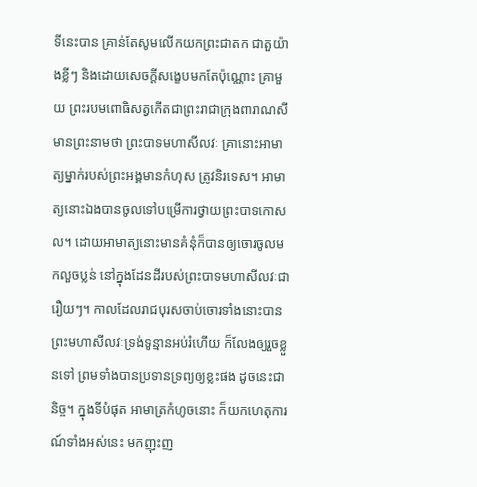ទីនេះបាន គ្រាន់តែសូមលើកយកព្រះជាតក ជាតួយ៉ាងខ្លីៗ និងដោយសេចក្ដីសង្ខេបមកតែប៉ុណ្ណោះ គ្រាមួយ ព្រះរបមពោធិសត្វកើតជាព្រះរាជាក្រុងពារាណសី មានព្រះនាមថា ព្រះបាទមហាសីលវៈ គ្រានោះអាមាត្យម្នាក់របស់ព្រះអង្គមានកំហុស ត្រូវនិរទេស។ អាមាត្យនោះឯងបានចូលទៅបម្រើការថ្វាយព្រះបាទកោសល។ ដោយអាមាត្យនោះមានគំនុំក៏បានឲ្យចោរចូលមកលួចប្លន់ នៅក្នុងដែនដីរបស់ព្រះបាទមហាសីលវៈជារឿយៗ។ កាលដែលរាជបុរសចាប់ចោរទាំងនោះបានព្រះមហាសីលវៈទ្រង់ទូន្មានអប់រំហើយ ក៏លែងឲ្យរួចខ្លួនទៅ ព្រមទាំងបានប្រទានទ្រព្យឲ្យខ្លះផង ដូចនេះជានិច្ច។ ក្នុងទីបំផុត អាមាត្រកំហូចនោះ ក៏យកហេតុការណ៍ទាំងអស់នេះ មកញុះញ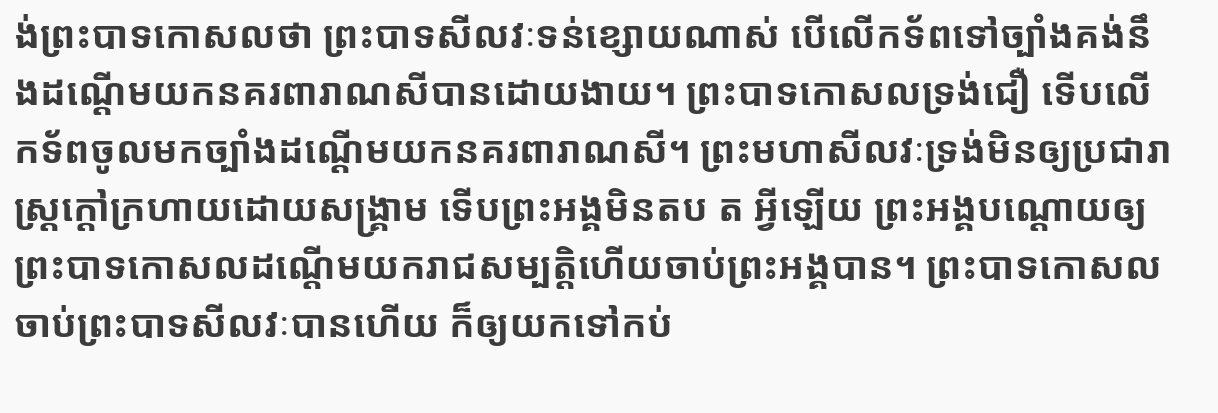ង់ព្រះបាទកោសលថា ព្រះបាទសីលវៈទន់ខ្សោយណាស់ បើលើកទ័ពទៅច្បាំងគង់នឹងដណ្ដើមយកនគរពារាណសីបានដោយងាយ។ ព្រះបាទកោសលទ្រង់ជឿ ទើបលើកទ័ពចូលមកច្បាំងដណ្ដើមយកនគរពារាណសី។ ព្រះមហាសីលវៈទ្រង់មិនឲ្យប្រជារាស្ដ្រក្ដៅក្រហាយដោយសង្គ្រាម ទើបព្រះអង្គមិនតប ត អ្វីឡើយ ព្រះអង្គបណ្ដោយឲ្យព្រះបាទកោសលដណ្ដើមយករាជសម្បត្តិហើយចាប់ព្រះអង្គបាន។ ព្រះបាទកោសលចាប់ព្រះបាទសីលវៈបានហើយ ក៏ឲ្យយកទៅកប់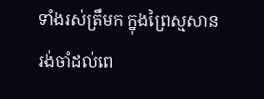ទាំងរស់ត្រឹមក ក្នុងព្រៃស្មសាន រង់ចាំដល់ពេ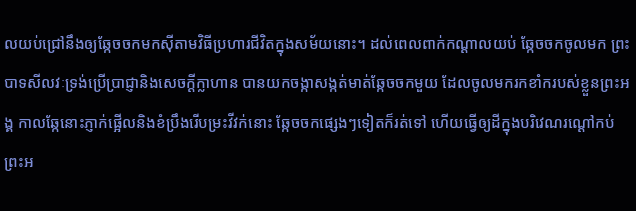លយប់ជ្រៅនឹងឲ្យឆ្កែចចកមកស៊ីតាមវិធីប្រហារជីវិតក្នុងសម័យនោះ។ ដល់ពេលពាក់កណ្ដាលយប់ ឆ្កែចចកចូលមក ព្រះបាទសីលវៈទ្រង់ប្រើប្រាជ្ញានិងសេចក្ដីក្លាហាន បានយកចង្កាសង្កត់មាត់ឆ្កែចចកមួយ ដែលចូលមករកខាំករបស់ខ្លួនព្រះអង្គ កាលឆ្កែនោះភ្ញាក់ផ្អើលនិងខំប្រឹងរើបម្រះវីវក់នោះ ឆ្កែចចកផ្សេងៗទៀតក៏រត់ទៅ ហើយធ្វើឲ្យដីក្នុងបរិវេណរណ្ដៅកប់ព្រះអ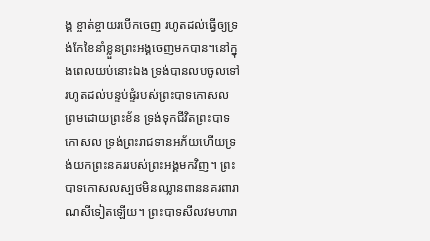ង្គ ខ្ចាត់ខ្ចាយរបើកចេញ រហូតដល់ធ្វើឲ្យទ្រង់កែខៃនាំខ្លួនព្រះអង្គចេញមកបាន។នៅក្នុងពេលយប់នោះឯង ទ្រង់បានលបចូលទៅរហូតដល់បន្ទប់ផ្ទំរបស់ព្រះបាទកោសល ព្រមដោយព្រះខ័ន ទ្រង់ទុកជីវិតព្រះបាទកោសល ទ្រង់ព្រះរាជទានអភ័យហើយទ្រង់យកព្រះនគររបស់ព្រះអង្គមកវិញ។ ព្រះបាទកោសលស្បថមិនឈ្លានពាននគរពារាណសីទៀតឡើយ។ ព្រះបាទសីលវមហារា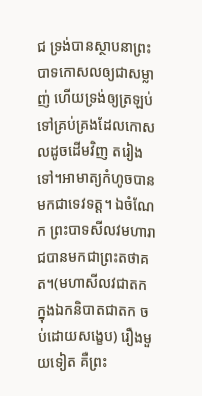ជ ទ្រង់បានស្ថាបនាព្រះបាទកោសលឲ្យជាសម្លាញ់ ហើយទ្រង់ឲ្យត្រឡប់ទៅគ្រប់គ្រងដែលកោសលដូចដើមវិញ តរៀងទៅ។អាមាត្យកំហូចបានមកជាទេវទត្ត។ ឯចំណែក ព្រះបាទសីលវមហារាជបានមកជាព្រះតថាគត។(មហាសីលវជាតក ក្នុងឯកនិបាតជាតក ចប់ដោយសង្ខេប) រឿងមួយទៀត គឺព្រះ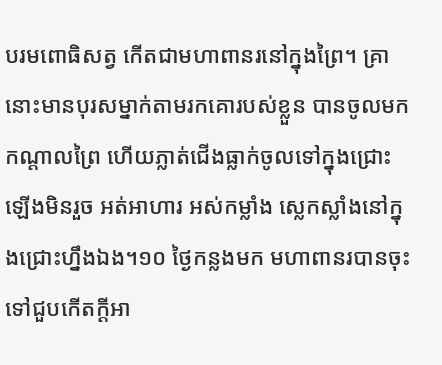បរមពោធិសត្វ កើតជាមហាពានរនៅក្នុងព្រៃ។ គ្រានោះមានបុរសម្នាក់តាមរកគោរបស់ខ្លួន បានចូលមកកណ្ដាលព្រៃ ហើយភ្លាត់ជើងធ្លាក់ចូលទៅក្នុងជ្រោះ ឡើងមិនរួច អត់អាហារ អស់កម្លាំង ស្លេកស្លាំងនៅក្នុងជ្រោះហ្នឹងឯង។១០ ថ្ងៃកន្លងមក មហាពានរបានចុះទៅជួបកើតក្ដីអា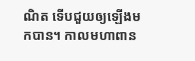ណិត ទើបជួយឲ្យឡើងមកបាន។ កាលមហាពាន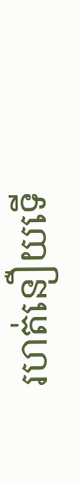រហត់នឿយទើ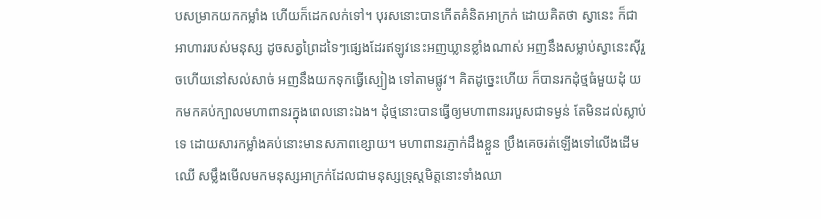បសម្រាកយកកម្លាំង ហើយក៏ដេកលក់ទៅ។ បុរសនោះបានកើតគំនិតអាក្រក់ ដោយគិតថា ស្វានេះ ក៏ជាអាហាររបស់មនុស្ស ដូចសត្វព្រៃដទៃៗផ្សេងដែរឥឡូវនេះអញឃ្លានខ្លាំងណាស់ អញនឹងសម្លាប់ស្វានេះស៊ីរួចហើយនៅសល់សាច់ អញនឹងយកទុកធ្វើស្បៀង ទៅតាមផ្លូវ។ គិតដូច្នេះហើយ ក៏បានរកដុំថ្មធំមួយដុំ យកមកគប់ក្បាលមហាពានរក្នុងពេលនោះឯង។ ដុំថ្មនោះបានធ្វើឲ្យមហាពានររបួសជាទម្ងន់ តែមិនដល់ស្លាប់ទេ ដោយសារកម្លាំងគប់នោះមានសភាពខ្សោយ។ មហាពានរភ្ញាក់ដឹងខ្លួន ប្រឹងគេចរត់ឡើងទៅលើងដើមឈើ សម្លឹងមើលមកមនុស្សអាក្រក់ដែលជាមនុស្សទ្រុស្ដមិត្តនោះទាំងឈា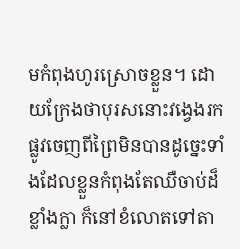មកំពុងហូរស្រោចខ្លួន។ ដោយក្រែងថាបុរសនោះវង្វេងរកផ្លូវចេញពីព្រៃមិនបានដូច្នេះទាំងដែលខ្លួនកំពុងតែឈឺចាប់ដ៏ខ្លាំងក្លា ក៏នៅខំលោតទៅតា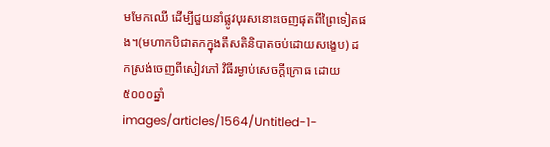មមែកឈើ ដើម្បីជួយនាំផ្លូវបុរសនោះចេញផុតពីព្រៃទៀតផង។(មហាកបិជាតកក្នុងតឹសតិនិបាតចប់ដោយសង្ខេប) ដកស្រង់ចេញពីសៀវភៅ វិធីរម្ងាប់សេចក្ដីក្រោធ ដោយ៥០០០ឆ្នាំ
images/articles/1564/Untitled-1-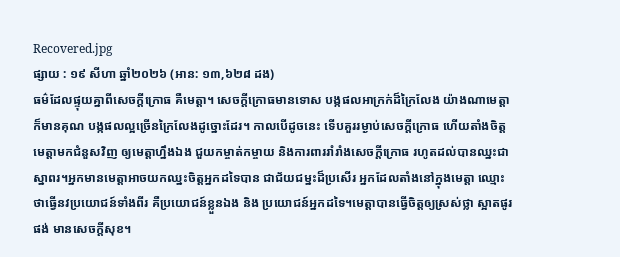Recovered.jpg
ផ្សាយ : ១៩ សីហា ឆ្នាំ២០២៦ (អាន: ១៣,៦២៨ ដង)
ធម៌ដែលផ្ទុយគ្នាពីសេចក្ដីក្រោធ គឺមេត្តា។ សេចក្ដីក្រោធមានទោស បង្កផលអាក្រក់ដ៏ក្រៃលែង យ៉ាងណាមេត្តាក៏មានគុណ បង្កផលល្អច្រើនក្រៃលែងដូច្នោះដែរ។ កាលបើដូចនេះ ទើបគួររម្ងាប់សេចក្ដីក្រោធ ហើយតាំងចិត្តមេត្តាមកជំនួសវិញ ឲ្យមេត្តាហ្នឹងឯង ជួយកម្ចាត់កម្ចាយ និងការពាររាំរាំងសេចក្ដីក្រោធ រហូតដល់បានឈ្នះជាស្នាពរ។អ្នកមានមេត្តាអាចយកឈ្នះចិត្តអ្នកដទៃបាន ជាជ័យជម្នះដ៏ប្រសើរ អ្នកដែលតាំងនៅក្នុងមេត្តា ឈ្មោះថាធ្វើនវប្រយោជន៍ទាំងពីរ គឺប្រយោជន៍ខ្លួនឯង និង ប្រយោជន៍អ្នកដទៃ។មេត្តាបានធ្វើចិត្តឲ្យស្រស់ថ្លា ស្អាតផូរផង់ មានសេចក្ដីសុខ។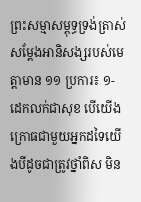ព្រះសម្មាសម្ពុទ្ធទ្រង់ត្រាស់សម្ដែងអានិសង្សរបស់មេត្តាមាន ១១ ប្រការ៖ ១- ដេកលក់ជាសុខ បើយើងក្រោធជាមួយអ្នកដទៃយើងបីដូចជាត្រូវថ្នាំពិស មិន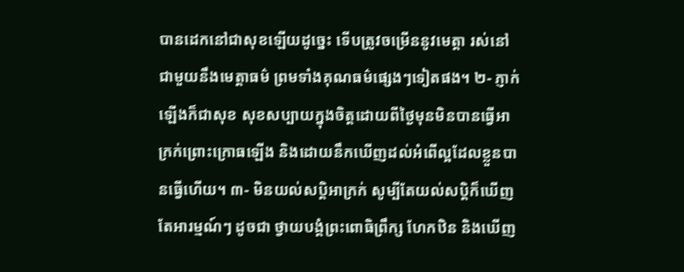បានដេកនៅជាសុខឡើយដូច្នេះ ទើបត្រូវចម្រើននូវមេត្តា រស់នៅជាមួយនឹងមេត្តាធម៌ ព្រមទាំងគុណធម៌ផ្សេងៗទៀតផង។ ២- ភ្ញាក់ឡើងក៏ជាសុខ សុខសប្បាយក្នុងចិត្តដោយពីថ្ងៃមុនមិនបានធ្វើអាក្រក់ព្រោះក្រោធឡើង និងដោយនឹកឃើញដល់អំពើល្អដែលខ្លួនបានធ្វើហើយ។ ៣- មិនយល់សប្តិអាក្រក់ សូម្បីតែយល់សប្តិក៏ឃើញតែអារម្មណ៍ៗ ដូចជា ថ្វាយបង្គំព្រះពោធិព្រឹក្ស ហែកឋិន និងឃើញ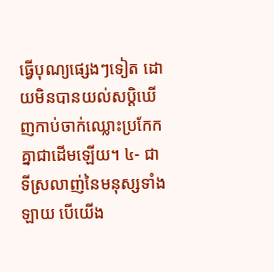ធ្វើបុណ្យផ្សេងៗទៀត ដោយមិនបានយល់សប្តិឃើញកាប់ចាក់ឈ្លោះប្រកែកគ្នាជាដើមឡើយ។ ៤- ជាទីស្រលាញ់នៃមនុស្សទាំងឡាយ បើយើង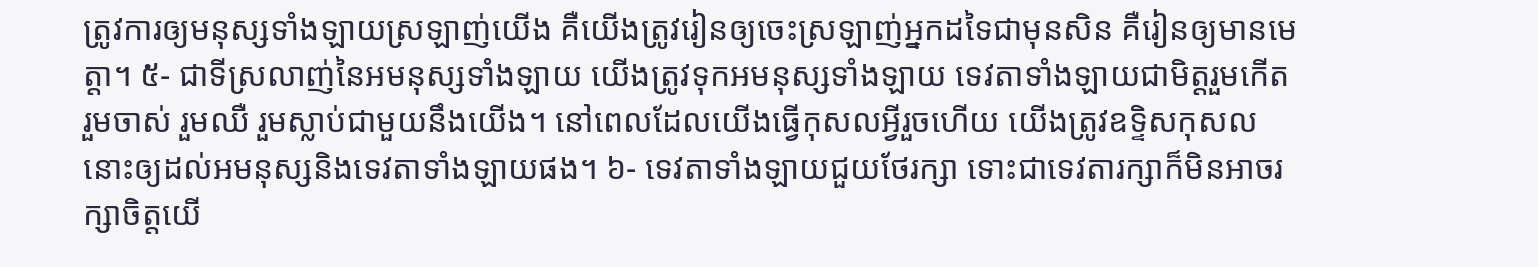ត្រូវការឲ្យមនុស្សទាំងឡាយស្រឡាញ់យើង គឺយើងត្រូវរៀនឲ្យចេះស្រឡាញ់អ្នកដទៃជាមុនសិន គឺរៀនឲ្យមានមេត្តា។ ៥- ជាទីស្រលាញ់នៃអមនុស្សទាំងឡាយ យើងត្រូវទុកអមនុស្សទាំងឡាយ ទេវតាទាំងឡាយជាមិត្តរួមកើត រួមចាស់ រួមឈឺ រួមស្លាប់ជាមួយនឹងយើង។ នៅពេលដែលយើងធ្វើកុសលអ្វីរួចហើយ យើងត្រូវឧទ្ទិសកុសលនោះឲ្យដល់អមនុស្សនិងទេវតាទាំងឡាយផង។ ៦- ទេវតាទាំងឡាយជួយថែរក្សា ទោះជាទេវតារក្សាក៏មិនអាចរក្សាចិត្តយើ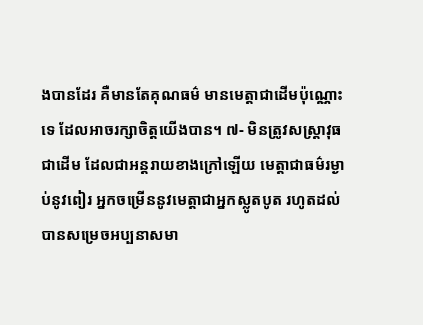ងបានដែរ គឺមានតែគុណធម៌ មានមេត្តាជាដើមប៉ុណ្ណោះទេ ដែលអាចរក្សាចិត្តយើងបាន។ ៧- មិនត្រូវសស្ត្រាវុធជាដើម ដែលជាអន្ដរាយខាងក្រៅឡើយ មេត្តាជាធម៌រម្ងាប់នូវពៀរ អ្នកចម្រើននូវមេត្តាជាអ្នកស្លូតបូត រហូតដល់បានសម្រេចអប្បនាសមា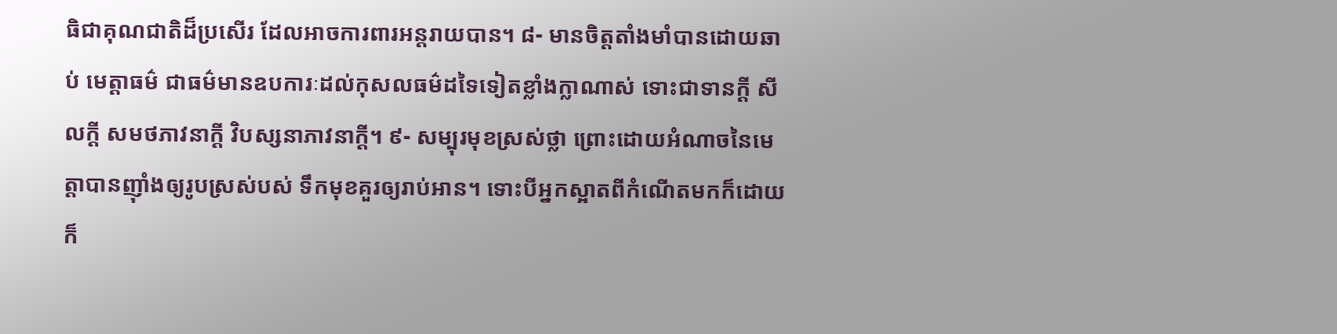ធិជាគុណជាតិដ៏ប្រសើរ ដែលអាចការពារអន្ដរាយបាន។ ៨- មានចិត្តតាំងមាំបានដោយឆាប់ មេត្តាធម៌ ជាធម៌មានឧបការៈដល់កុសលធម៌ដទៃទៀតខ្លាំងក្លាណាស់ ទោះជាទានក្ដី សីលក្ដី សមថភាវនាក្ដី វិបស្សនាភាវនាក្ដី។ ៩- សម្បុរមុខស្រស់ថ្លា ព្រោះដោយអំណាចនៃមេត្តាបានញ៉ាំងឲ្យរូបស្រស់បស់ ទឹកមុខគួរឲ្យរាប់អាន។ ទោះបីអ្នកស្អាតពីកំណើតមកក៏ដោយ ក៏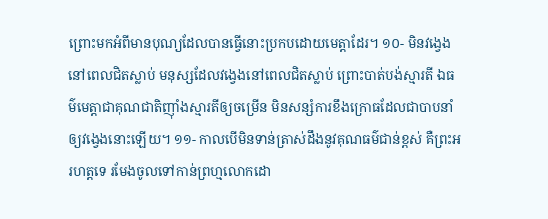ព្រោះមកអំពីមានបុណ្យដែលបានធ្វើនោះប្រកបដោយមេត្តាដែរ។ ១០- មិនវង្វេងនៅពេលជិតស្លាប់ មនុស្សដែលវង្វេងនៅពេលជិតស្លាប់ ព្រោះបាត់បង់ស្មារតី ឯធម៌មេត្តាជាគុណជាតិញ៉ាំងស្មារតីឲ្យចម្រើន មិនសន្សំការខឹងក្រោធដែលជាបាបនាំឲ្យវង្វេងនោះឡើយ។ ១១- កាលបើមិនទាន់ត្រាស់ដឹងនូវគុណធម៌ជាន់ខ្ពស់ គឺព្រះអរហត្តទេ រមែងចូលទៅកាន់ព្រហ្មលោកដោ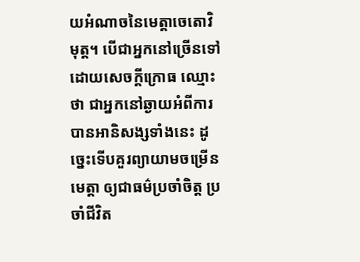យអំណាចនៃមេត្តាចេតោវិមុត្ត។ បើជាអ្នកនៅច្រើនទៅដោយសេចក្ដីក្រោធ ឈ្មោះថា ជាអ្នកនៅឆ្ងាយអំពីការបានអានិសង្សទាំងនេះ ដូច្នេះទើបគួរព្យាយាមចម្រើនមេត្តា ឲ្យជាធម៌ប្រចាំចិត្ត ប្រចាំជីវិត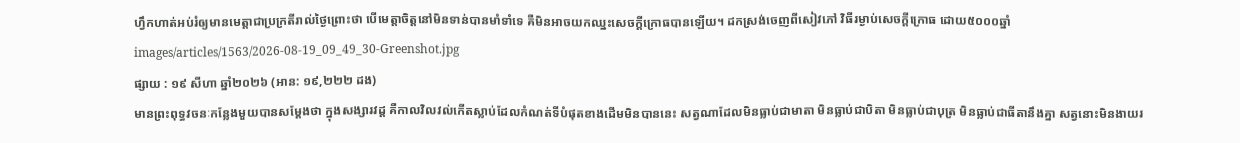ហ្វឹកហាត់អប់រំឲ្យមានមេត្តាជាប្រក្រតីរាល់ថ្ងៃព្រោះថា បើមេត្តាចិត្តនៅមិនទាន់បានមាំទាំទេ គឺមិនអាចយកឈ្នះសេចក្ដីក្រោធបានឡើយ។ ដកស្រង់ចេញពីសៀវភៅ វិធីរម្ងាប់សេចក្ដីក្រោធ ដោយ៥០០០ឆ្នាំ
images/articles/1563/2026-08-19_09_49_30-Greenshot.jpg
ផ្សាយ : ១៩ សីហា ឆ្នាំ២០២៦ (អាន: ១៩,២២២ ដង)
មានព្រះពុទ្ធវចនៈកន្លែងមួយបានសម្ដែងថា ក្នុងសង្សារវដ្ដ គឺកាលវិលវល់កើតស្លាប់ដែលកំណត់ទីបំផុតខាងដើមមិនបាននេះ សត្វណាដែលមិនធ្លាប់ជាមាតា មិនធ្លាប់ជាបិតា មិនធ្លាប់ជាបុត្រ មិនធ្លាប់ជាធីតានឹងគ្នា សត្វនោះមិនងាយរ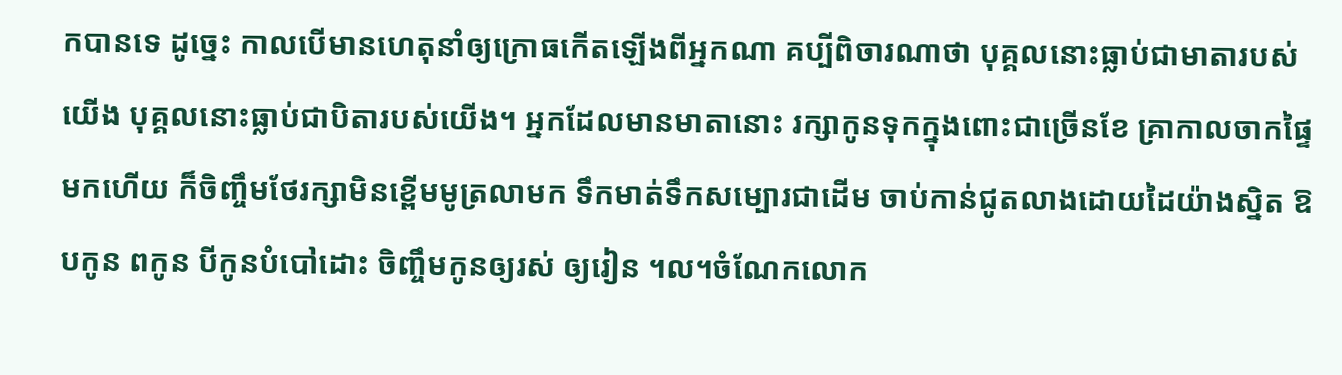កបានទេ ដូច្នេះ កាលបើមានហេតុនាំឲ្យក្រោធកើតឡើងពីអ្នកណា គប្បីពិចារណាថា បុគ្គលនោះធ្លាប់ជាមាតារបស់យើង បុគ្គលនោះធ្លាប់ជាបិតារបស់យើង។ អ្នកដែលមានមាតានោះ រក្សាកូនទុកក្នុងពោះជាច្រើនខែ គ្រាកាលចាកផ្ទៃមកហើយ ក៏ចិញ្ចឹមថែរក្សាមិនខ្ពើមមូត្រលាមក ទឹកមាត់ទឹកសម្បោរជាដើម ចាប់កាន់ជូតលាងដោយដៃយ៉ាងស្និត ឱបកូន ពកូន បីកូនបំបៅដោះ ចិញ្ចឹមកូនឲ្យរស់ ឲ្យរៀន ។ល។ចំណែកលោក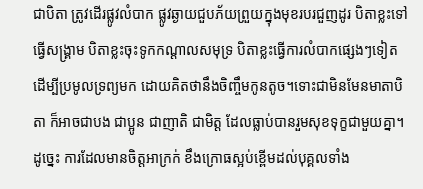ជាបិតា ត្រូវដើរផ្លូវលំបាក ផ្លូវឆ្ងាយជួបភ័យព្រួយក្នុងមុខរបរជួញដូរ បិតាខ្លះទៅធ្វើសង្គ្រាម បិតាខ្លះចុះទូកកណ្ដាលសមុទ្រ បិតាខ្លះធ្វើការលំបាកផ្សេងៗទៀត ដើម្បីប្រមូលទ្រព្យមក ដោយគិតថានឹងចិញ្ចឹមកូនតូច។ទោះជាមិនមែនមាតាបិតា ក៏អាចជាបង ជាប្អូន ជាញាតិ ជាមិត្ត ដែលធ្លាប់បានរួមសុខទុក្ខជាមួយគ្នា។ដូច្នេះ ការដែលមានចិត្តអាក្រក់ ខឹងក្រោធស្អប់ខ្ពើមដល់បុគ្គលទាំង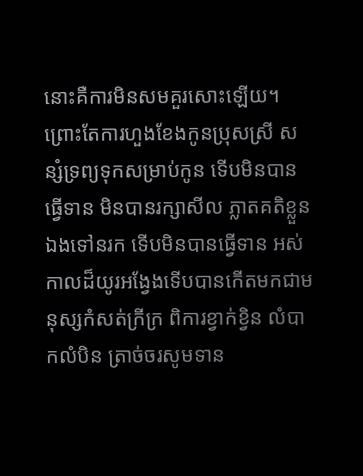នោះគឺការមិនសមគួរសោះឡើយ។ ព្រោះតែការហួងខែងកូនប្រុសស្រី សន្សំទ្រព្យទុកសម្រាប់កូន ទើបមិនបានធ្វើទាន មិនបានរក្សាសីល ភ្លាតគតិខ្លួនឯងទៅនរក ទើបមិនបានធ្វើទាន អស់កាលដ៏យូរអង្វែងទើបបានកើតមកជាមនុស្សកំសត់ក្រីក្រ ពិការខ្វាក់ខ្វិន លំបាកលំបិន ត្រាច់ចរសូមទាន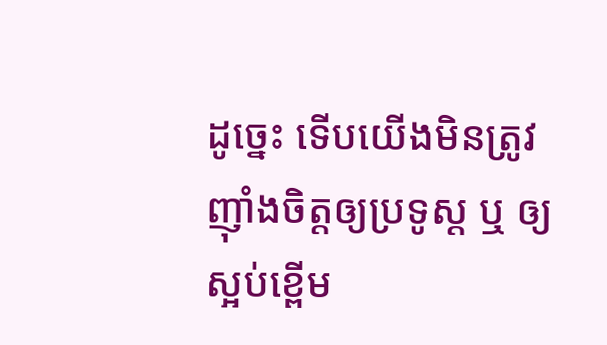ដូច្នេះ ទើបយើងមិនត្រូវញ៉ាំងចិត្តឲ្យប្រទូស្ដ ឬ ឲ្យស្អប់ខ្ពើម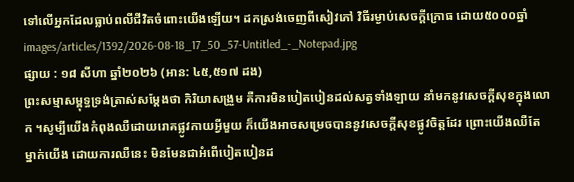ទៅលើអ្នកដែលធ្លាប់ពលីជីវិតចំពោះយើងឡើយ។ ដកស្រង់ចេញពីសៀវភៅ វិធីរម្ងាប់សេចក្ដីក្រោធ ដោយ៥០០០ឆ្នាំ
images/articles/1392/2026-08-18_17_50_57-Untitled_-_Notepad.jpg
ផ្សាយ : ១៨ សីហា ឆ្នាំ២០២៦ (អាន: ៤៥,៥១៧ ដង)
ព្រះសម្មាសម្ពុទ្ធទ្រង់ត្រាស់សម្ដែងថា កិរិយាសង្រួម គឺការមិនបៀតបៀនដល់សត្វទាំងឡាយ នាំមកនូវសេចក្ដីសុខក្នុងលោក ។សូម្បីយើងកំពុងឈឺដោយរោគផ្លូវកាយអ្វីមួយ ក៏យើងអាចសម្រេចបាននូវសេចក្ដីសុខផ្លូវចិត្តដែរ ព្រោះយើងឈឺតែម្នាក់យើង ដោយការឈឺនេះ មិនមែនជាអំពើបៀតបៀនដ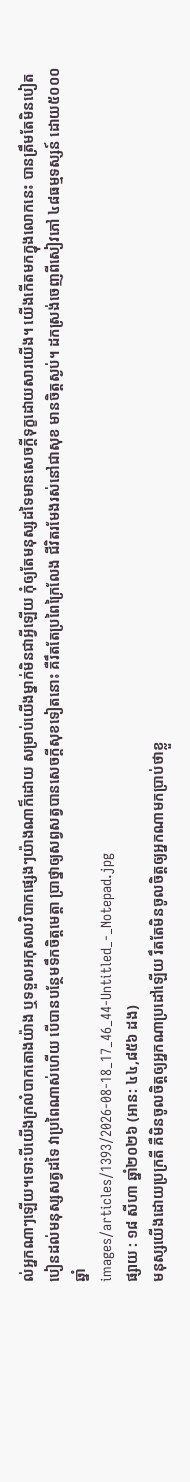ល់អ្នកណាៗឡើយ។ទោះបីយើងក្រលំបាកតោងយ៉ាង ឬទទួលអកុសលវិបាកផ្សេងៗយ៉ាងណាក៏ដោយ សម្រាប់យើងម្នាក់មិនជាអ្វីឡើយ កុំឲ្យតែមនុស្សដទៃមានសេចក្ដីទុក្ខដោយសារយើង។ យើងកើតមកក្នុងលោកនេះ បានត្រឹមតែមិនបៀតបៀនដល់មនុស្សសត្វដទៃ វាប្រពៃណាស់ហើយ បើបានបន្ថែមទឹកចិត្តមេត្តា ប្រាថ្នាឲ្យសព្វសត្វបានសេចក្ដីសុខទៀតនោះ គឺរឹតតែប្រពៃក្រៃលែង ជីវិតរមែងរស់នៅជាសុខ មានចិត្តស្ងប់។ ដកស្រង់ចេញពីសៀវភៅ ៤៨ធម្មទស្សន៍ ដោយ៥០០០ឆ្នាំ
images/articles/1393/2026-08-18_17_46_44-Untitled_-_Notepad.jpg
ផ្សាយ : ១៨ សីហា ឆ្នាំ២០២៦ (អាន: ៤៤,៨៥៦ ដង)
មនុស្សយើងដោយប្រក្រតី គឺមិនចូលចិត្តឲ្យអ្នកណាប្រដៅឡើយ រឹតតែមិនចូលចិត្តឲ្យអ្នកណាមកប្រាប់ថាខ្លួ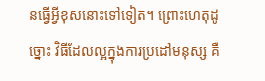នធ្វើអ្វីខុសនោះទៅទៀត។ ព្រោះហេតុដូច្នោះ វិធីដែលល្អក្នុងការប្រដៅមនុស្ស គឺ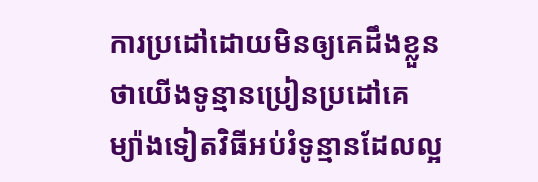ការប្រដៅដោយមិនឲ្យគេដឹងខ្លួនថាយើងទូន្មានប្រៀនប្រដៅគេ ម្យ៉ាងទៀតវិធីអប់រំទូន្មានដែលល្អ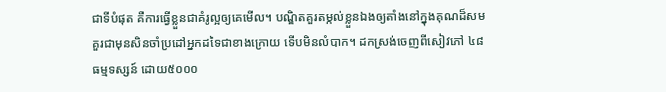ជាទីបំផុត គឺការធ្វើខ្លួនជាគំរូល្អឲ្យគេមើល។ បណ្ឌិតគួរតម្កល់ខ្លួនឯងឲ្យតាំងនៅក្នុងគុណដ៏សមគួរជាមុនសិនចាំប្រដៅអ្នកដទៃជាខាងក្រោយ ទើបមិនលំបាក។ ដកស្រង់ចេញពីសៀវភៅ ៤៨ធម្មទស្សន៍ ដោយ៥០០០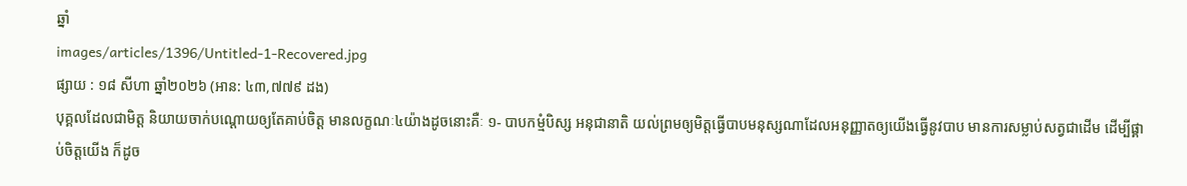ឆ្នាំ
images/articles/1396/Untitled-1-Recovered.jpg
ផ្សាយ : ១៨ សីហា ឆ្នាំ២០២៦ (អាន: ៤៣,៧៧៩ ដង)
បុគ្គលដែលជាមិត្ត និយាយចាក់បណ្ដោយឲ្យតែគាប់ចិត្ត មានលក្ខណៈ៤យ៉ាងដូចនោះគឺៈ ១- បាបកម្មំបិស្ស អនុជានាតិ យល់ព្រមឲ្យមិត្តធ្វើបាបមនុស្សណាដែលអនុញ្ញាតឲ្យយើងធ្វើនូវបាប មានការសម្លាប់សត្វជាដើម ដើម្បីផ្គាប់ចិត្តយើង ក៏ដូច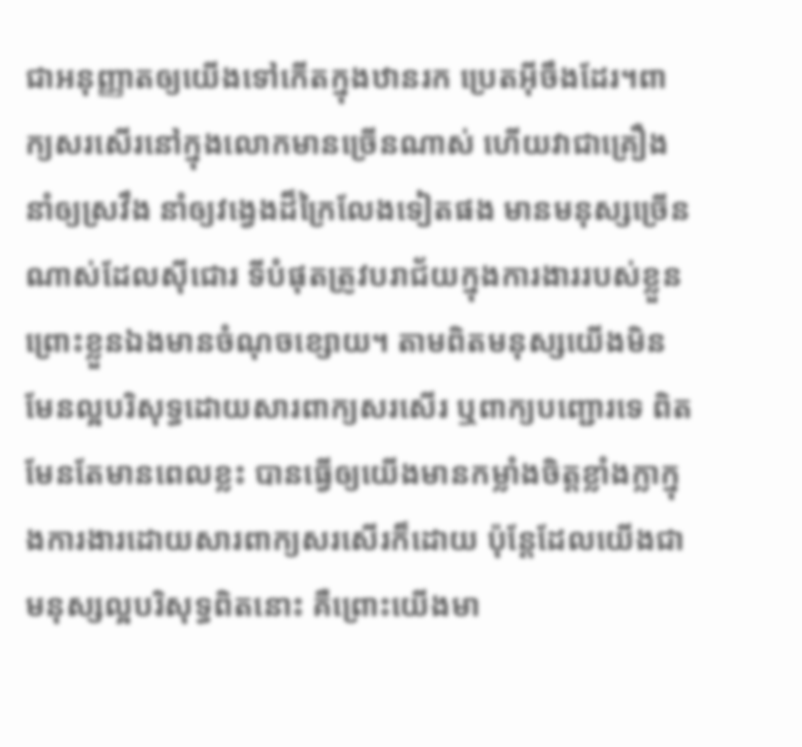ជាអនុញ្ញាតឲ្យយើងទៅកើតក្នុងឋានរក ប្រេតអ៊ីចឹងដែរ។ពាក្យសរសើរនៅក្នុងលោកមានច្រើនណាស់ ហើយវាជាគ្រឿងនាំឲ្យស្រវឹង នាំឲ្យវង្វេងដ៏ក្រៃលែងទៀតផង មានមនុស្សច្រើនណាស់ដែលស៊ីជោរ ទីបំផុតត្រូវបរាជ័យក្នុងការងាររបស់ខ្លួនព្រោះខ្លួនឯងមានចំណុចខ្សោយ។ តាមពិតមនុស្សយើងមិនមែនល្អបរិសុទ្ធដោយសារពាក្យសរសើរ ឬពាក្យបញ្ជោរទេ ពិតមែនតែមានពេលខ្លះ បានធ្វើឲ្យយើងមានកម្លាំងចិត្តខ្លាំងក្លាក្នុងការងារដោយសារពាក្យសរសើរក៏ដោយ ប៉ុន្តែដែលយើងជាមនុស្សល្អបរិសុទ្ធពិតនោះ គឺព្រោះយើងមា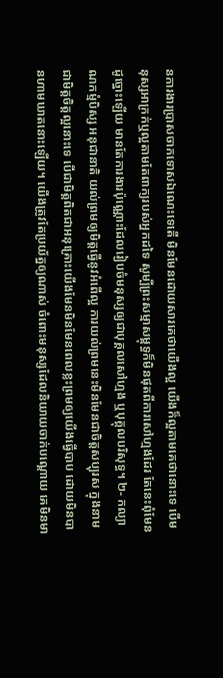នការងារប្រាសចាកទោសឯណេះទេតើ មិនមែនដោយសារគេថាយើងល្អ យើងក៏ល្អតាមគេថានោះទេ បើមនុស្សអាក្រក់ឬល្អតាមតែពាក្យរបស់អ្នកដទៃ សូម្បីព្រះសម្មាសម្ពុទ្ធក៏មិនផុតពីការសៅហ្មងដែរ តែនេះពុំមែនដូច្នោះឡើយ មានតែការងារប៉ុណ្ណោះដែលរៀបចំមនុស្សឲ្យជាបុគ្គលសៅហ្មង ឬបុគ្គុលបរិសុទ្ធ។ ២- កល្យាណកម្មំបិស្ស អនុជានាតិ យល់ព្រមឲ្យមិត្តធ្វើនូវអំពើល្អ ការយល់ព្រមនេះមិនមែនជាចិត្តសប្បុរស ក្នុងនាមជាមិត្តចិត្តល្អនោះទេ បើជាមិត្តពិតជាអនុគ្រោះយើងមែនមិនមែនពេលខ្លះព្រមឲ្យយើងធ្វើបាប ដោយមិនបានហាមឃាតនោះឡើយ។ យើងត្រូវតែប្រយ័ត្នឲ្យណាស់ ចំពោះមនុស្សដែលនិយាយចាក់បណ្ដោយ គេមិនមា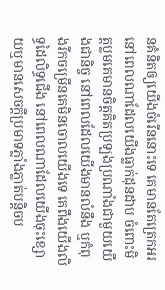នគំនិតឲ្យយើងចំរើននោះទេ គេមានតែត្រេកអរនៅពេលណាដែលយើងធ្លាក់ដុនដាប ចំពោះមិត្តប្លមគេមានចិត្តគិតប្រឡងប្រណាំងជាមួយយើងជានិច្ច នៅពេលដែលយើងមានលំនឹង ឬកំពុងរីកចម្រើនគេមិនចោលយើងទេ គេពឹងយើងលិទ្ធដៃលិទ្ធជើង នៅពេលណាដែលយើងចុះខ្សោយឬមានសេចក្ដីប្រមាទភ្លាំងភ្លាត់បន្តិចប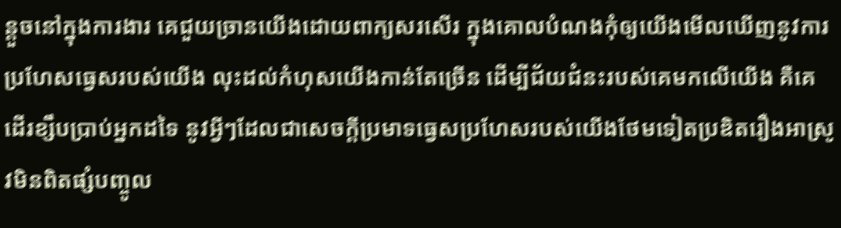ន្តួចនៅក្នុងការងារ គេជួយច្រានយើងដោយពាក្យសរសើរ ក្នុងគោលបំណងកុំឲ្យយើងមើលឃើញនូវការប្រហែសធ្វេសរបស់យើង លុះដល់កំហុសយើងកាន់តែច្រើន ដើម្បីជ័យជំនះរបស់គេមកលើយើង គឺគេដើរខ្សឹបប្រាប់អ្នកដទៃ នូវអ្វីៗដែលជាសេចក្ដីប្រមាទធ្វេសប្រហែសរបស់យើងថែមទៀតប្រឌិតរឿងអាស្រូវមិនពិតផ្សំបញ្ចូល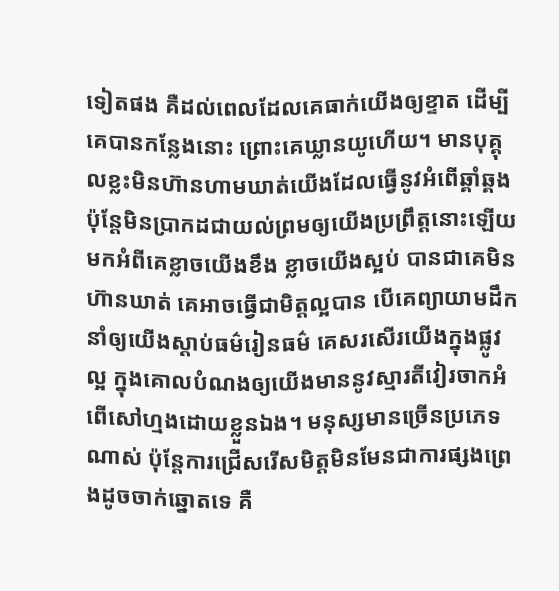ទៀតផង គឺដល់ពេលដែលគេធាក់យើងឲ្យខ្ទាត ដើម្បីគេបានកន្លែងនោះ ព្រោះគេឃ្លានយូហើយ។ មានបុគ្គុលខ្លះមិនហ៊ានហាមឃាត់យើងដែលធ្វើនូវអំពើឆ្គាំឆ្គង ប៉ុន្តែមិនប្រាកដជាយល់ព្រមឲ្យយើងប្រព្រឹត្តនោះឡើយ មកអំពីគេខ្លាចយើងខឹង ខ្លាចយើងស្អប់ បានជាគេមិនហ៊ានឃាត់ គេអាចធ្វើជាមិត្តល្អបាន បើគេព្យាយាមដឹកនាំឲ្យយើងស្ដាប់ធម៌រៀនធម៌ គេសរសើរយើងក្នុងផ្លូវល្អ ក្នុងគោលបំណងឲ្យយើងមាននូវស្មារតីវៀរចាកអំពើសៅហ្មងដោយខ្លួនឯង។ មនុស្សមានច្រើនប្រភេទណាស់ ប៉ុន្តែការជ្រើសរើសមិត្តមិនមែនជាការផ្សងព្រេងដូចចាក់ឆ្នោតទេ គឺ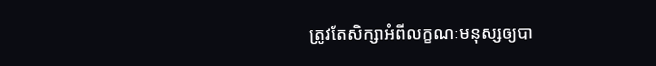ត្រូវតែសិក្សាអំពីលក្ខណៈមនុស្សឲ្យបា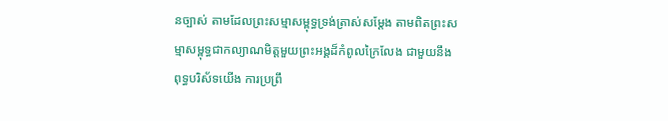នច្បាស់ តាមដែលព្រះសម្មាសម្ពុទ្ធទ្រង់ត្រាស់សម្ដែង តាមពិតព្រះសម្មាសម្ពុទ្ធជាកល្យាណមិត្តមួយព្រះអង្គដ៏កំពូលក្រៃលែង ជាមួយនឹងពុទ្ធបរិស័ទយើង ការប្រព្រឹ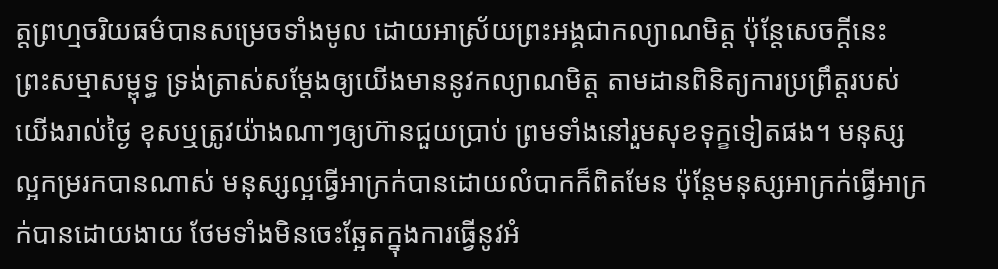ត្តព្រហ្មចរិយធម៌បានសម្រេចទាំងមូល ដោយអាស្រ័យព្រះអង្គជាកល្យាណមិត្ត ប៉ុន្តែសេចក្ដីនេះ ព្រះសម្មាសម្ពុទ្ធ ទ្រង់ត្រាស់សម្ដែងឲ្យយើងមាននូវកល្យាណមិត្ត តាមដានពិនិត្យការប្រព្រឹត្តរបស់យើងរាល់ថ្ងៃ ខុសឬត្រូវយ៉ាងណាៗឲ្យហ៊ានជួយប្រាប់ ព្រមទាំងនៅរួមសុខទុក្ខទៀតផង។ មនុស្សល្អកម្ររកបានណាស់ មនុស្សល្អធ្វើអាក្រក់បានដោយលំបាកក៏ពិតមែន ប៉ុន្តែមនុស្សអាក្រក់ធ្វើអាក្រក់បានដោយងាយ ថែមទាំងមិនចេះឆ្អែតក្នុងការធ្វើនូវអំ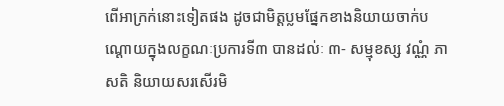ពើអាក្រក់នោះទៀតផង ដូចជាមិត្តប្លមផ្នែកខាងនិយាយចាក់បណ្ដោយក្នុងលក្ខណៈប្រការទី៣ បានដល់ៈ ៣- សម្មុខស្ស វណ្ណំ ភាសតិ និយាយសរសើរមិ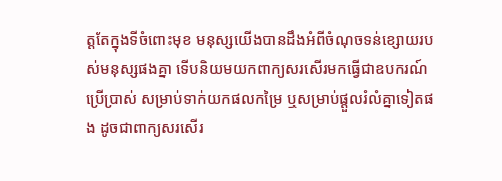ត្តតែក្នុងទីចំពោះមុខ មនុស្សយើងបានដឹងអំពីចំណុចទន់ខ្សោយរបស់មនុស្សផងគ្នា ទើបនិយមយកពាក្យសរសើរមកធ្វើជាឧបករណ៍ប្រើប្រាស់ សម្រាប់ទាក់យកផលកម្រៃ ឬសម្រាប់ផ្ដួលរំលំគ្នាទៀតផង ដូចជាពាក្យសរសើរ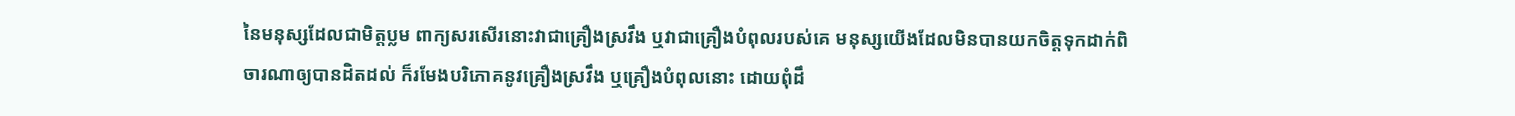នៃមនុស្សដែលជាមិត្តប្លម ពាក្យសរសើរនោះវាជាគ្រឿងស្រវឹង ឬវាជាគ្រឿងបំពុលរបស់គេ មនុស្សយើងដែលមិនបានយកចិត្តទុកដាក់ពិចារណាឲ្យបានដិតដល់ ក៏រមែងបរិភោគនូវគ្រឿងស្រវឹង ឬគ្រឿងបំពុលនោះ ដោយពុំដឹ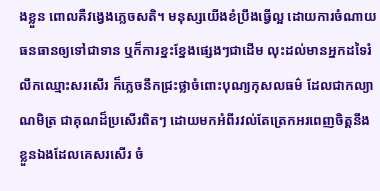ងខ្លួន ពោលគឺវង្វេងភ្លេចសតិ។ មនុស្សយើងខំប្រឹងធ្វើល្អ ដោយការចំណាយធនធានឲ្យទៅជាទាន ឬក៏ការខ្នះខ្នែងផ្សេងៗជាដើម លុះដល់មានអ្នកដទៃរំលឹកឈ្មោះសរសើរ ក៏ភ្លេចនឹកជ្រះថ្លាចំពោះបុណ្យកុសលធម៌ ដែលជាកល្យាណមិត្រ ជាគុណដ៏ប្រសើរពិតៗ ដោយមកអំពីរវល់តែត្រេកអរពេញចិត្តនឹងខ្លួនឯងដែលគេសរសើរ ចំ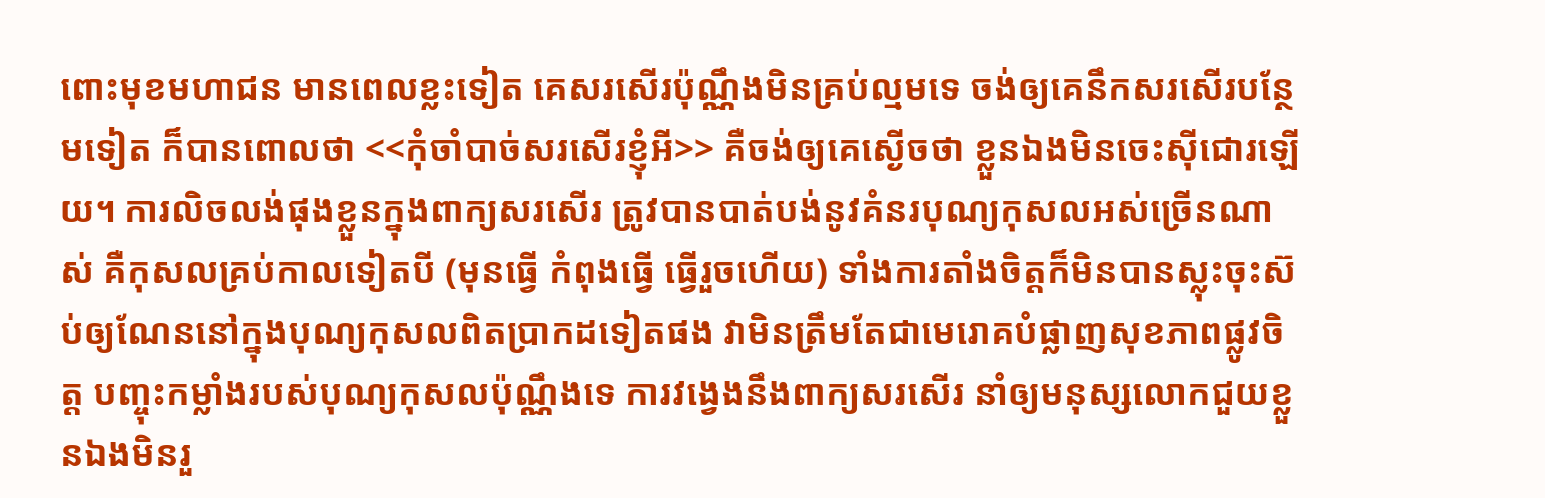ពោះមុខមហាជន មានពេលខ្លះទៀត គេសរសើរប៉ុណ្ណឹងមិនគ្រប់ល្មមទេ ចង់ឲ្យគេនឹកសរសើរបន្ថែមទៀត ក៏បានពោលថា <<កុំចាំបាច់សរសើរខ្ញុំអី>> គឺចង់ឲ្យគេស្ងើចថា ខ្លួនឯងមិនចេះស៊ីជោរឡើយ។ ការលិចលង់ផុងខ្លួនក្នុងពាក្យសរសើរ ត្រូវបានបាត់បង់នូវគំនរបុណ្យកុសលអស់ច្រើនណាស់ គឺកុសលគ្រប់កាលទៀតបី (មុនធ្វើ កំពុងធ្វើ ធ្វើរួចហើយ) ទាំងការតាំងចិត្តក៏មិនបានស្លុះចុះស៊ប់ឲ្យណែននៅក្នុងបុណ្យកុសលពិតប្រាកដទៀតផង វាមិនត្រឹមតែជាមេរោគបំផ្លាញសុខភាពផ្លូវចិត្ត បញ្ចុះកម្លាំងរបស់បុណ្យកុសលប៉ុណ្ណឹងទេ ការវង្វេងនឹងពាក្យសរសើរ នាំឲ្យមនុស្សលោកជួយខ្លួនឯងមិនរួ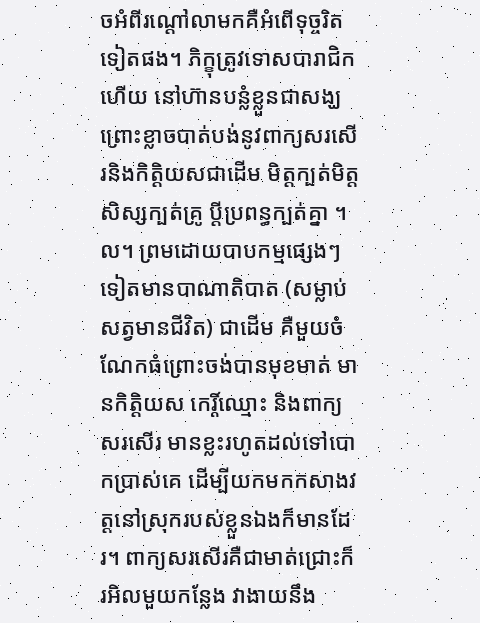ចអំពីរណ្ដៅលាមកគឺអំពើទុច្ចរិតទៀតផង។ ភិក្ខុត្រូវទោសបារាជិកហើយ នៅហ៊ានបន្លំខ្លួនជាសង្ឃ ព្រោះខ្លាចបាត់បង់នូវពាក្យសរសើរនិងកិត្តិយសជាដើម មិត្តក្បត់មិត្ត សិស្សក្បត់គ្រូ ប្តីប្រពន្ធក្បត់គ្នា ។ល។ ព្រមដោយបាបកម្មផ្សេងៗទៀតមានបាណាតិបាត (សម្លាប់សត្វមានជីវិត) ជាដើម គឺមួយចំណែកធំព្រោះចង់បានមុខមាត់ មានកិត្តិយស កេរ្តិ៍ឈ្មោះ និងពាក្យសរសើរ មានខ្លះរហូតដល់ទៅបោកប្រាស់គេ ដើម្បីយកមកកសាងវត្តនៅស្រុករបស់ខ្លួនឯងក៏មានដែរ។ ពាក្យសរសើរគឺជាមាត់ជ្រោះក៏រអិលមួយកន្លែង វាងាយនឹង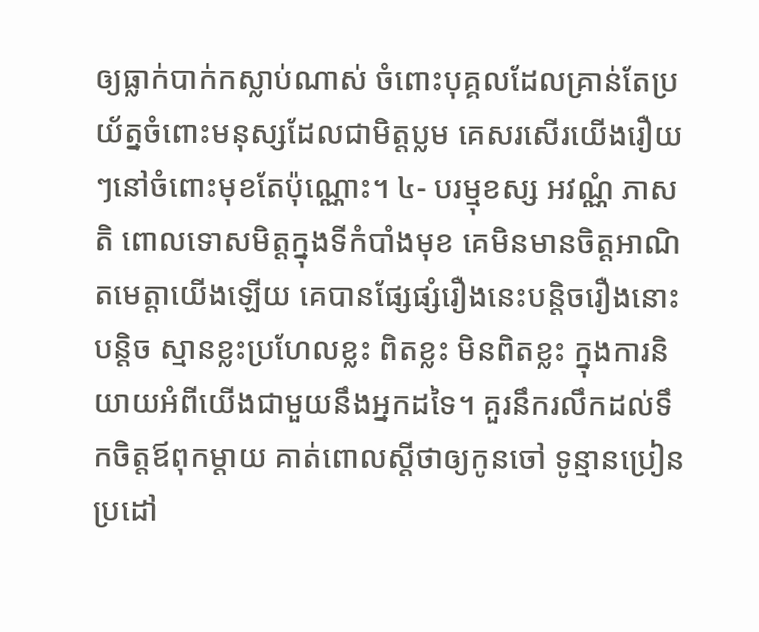ឲ្យធ្លាក់បាក់កស្លាប់ណាស់ ចំពោះបុគ្គលដែលគ្រាន់តែប្រយ័ត្នចំពោះមនុស្សដែលជាមិត្តប្លម គេសរសើរយើងរឿយៗនៅចំពោះមុខតែប៉ុណ្ណោះ។ ៤- បរម្មុខស្ស អវណ្ណំ ភាសតិ ពោលទោសមិត្តក្នុងទីកំបាំងមុខ គេមិនមានចិត្តអាណិតមេត្តាយើងឡើយ គេបានផ្សែផ្សំរឿងនេះបន្តិចរឿងនោះបន្តិច ស្មានខ្លះប្រហែលខ្លះ ពិតខ្លះ មិនពិតខ្លះ ក្នុងការនិយាយអំពីយើងជាមួយនឹងអ្នកដទៃ។ គួរនឹករលឹកដល់ទឹកចិត្តឪពុកម្ដាយ គាត់ពោលស្ដីថាឲ្យកូនចៅ ទូន្មានប្រៀនប្រដៅ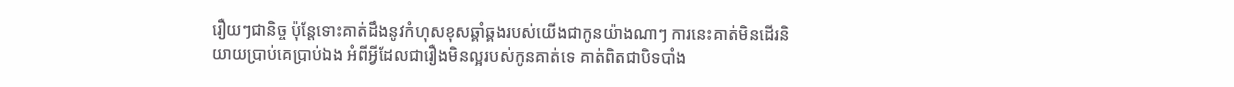រឿយៗជានិច្ច ប៉ុន្តែទោះគាត់ដឹងនូវកំហុសខុសឆ្គាំឆ្គងរបស់យើងជាកូនយ៉ាងណាៗ ការនេះគាត់មិនដើរនិយាយប្រាប់គេប្រាប់ឯង អំពីអ្វីដែលជារឿងមិនល្អរបស់កូនគាត់ទេ គាត់ពិតជាបិទបាំង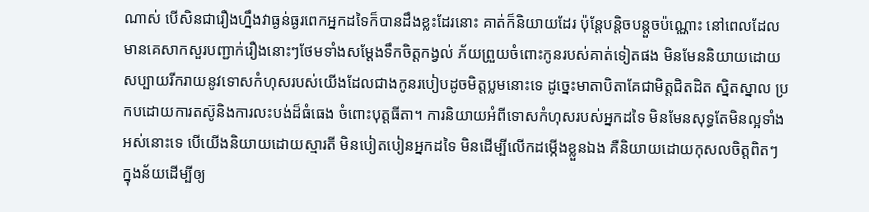ណាស់ បើសិនជារឿងហ្នឹងវាធ្ងន់ធ្ងរពេកអ្នកដទៃក៏បានដឹងខ្លះដែរនោះ គាត់ក៏និយាយដែរ ប៉ុន្តែបន្តិចបន្តួចប៉ណ្ណោះ នៅពេលដែលមានគេសាកសួរបញ្ជាក់រឿងនោះៗថែមទាំងសម្ដែងទឹកចិត្តកង្វល់ ភ័យព្រួយចំពោះកូនរបស់គាត់ទៀតផង មិនមែននិយាយដោយសប្បាយរីករាយនូវទោសកំហុសរបស់យើងដែលជាងកូនរបៀបដូចមិត្តប្លមនោះទេ ដូច្នេះមាតាបិតាគែជាមិត្តជិតដិត ស្និតស្នាល ប្រកបដោយការតស៊ូនិងការលះបង់ដ៏ធំធេង ចំពោះបុត្តធីតា។ ការនិយាយអំពីទោសកំហុសរបស់អ្នកដទៃ មិនមែនសុទ្ធតែមិនល្អទាំងអស់នោះទេ បើយើងនិយាយដោយស្មារតី មិនបៀតបៀនអ្នកដទៃ មិនដើម្បីលើកដម្កើងខ្លួនឯង គឺនិយាយដោយកុសលចិត្តពិតៗ ក្នុងន័យដើម្បីឲ្យ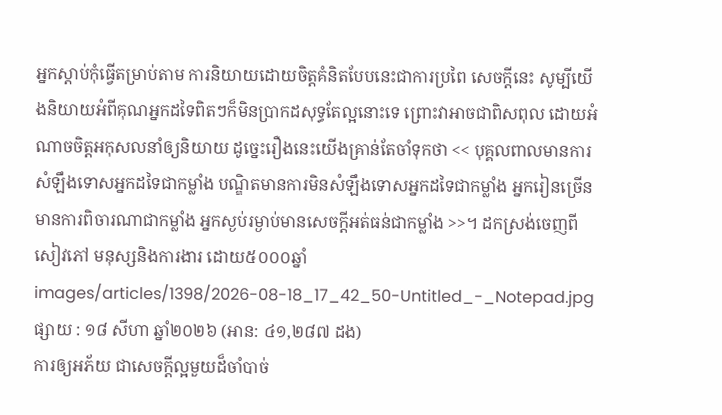អ្នកស្ដាប់កុំធ្វើតម្រាប់តាម ការនិយាយដោយចិត្តគំនិតបែបនេះជាការប្រពៃ សេចក្ដីនេះ សូម្បីយើងនិយាយអំពីគុណអ្នកដទៃពិតៗក៏មិនប្រាកដសុទ្ធតែល្អនោះទេ ព្រោះវាអាចជាពិសពុល ដោយអំណាចចិត្តអកុសលនាំឲ្យនិយាយ ដូច្នេះរឿងនេះយើងគ្រាន់តែចាំទុកថា << បុគ្គលពាលមានការសំឡឹងទោសអ្នកដទៃជាកម្លាំង បណ្ឌិតមានការមិនសំឡឹងទោសអ្នកដទៃជាកម្លាំង អ្នករៀនច្រើនមានការពិចារណាជាកម្លាំង អ្នកស្ងប់រម្ងាប់មានសេចក្ដីអត់ធន់ជាកម្លាំង >>។ ដកស្រង់ចេញពីសៀវភៅ មនុស្សនិងការងារ ដោយ៥០០០ឆ្នាំ
images/articles/1398/2026-08-18_17_42_50-Untitled_-_Notepad.jpg
ផ្សាយ : ១៨ សីហា ឆ្នាំ២០២៦ (អាន: ៤១,២៨៧ ដង)
ការឲ្យអភ័យ ជាសេចក្ដីល្អមួយដ៏ចាំបាច់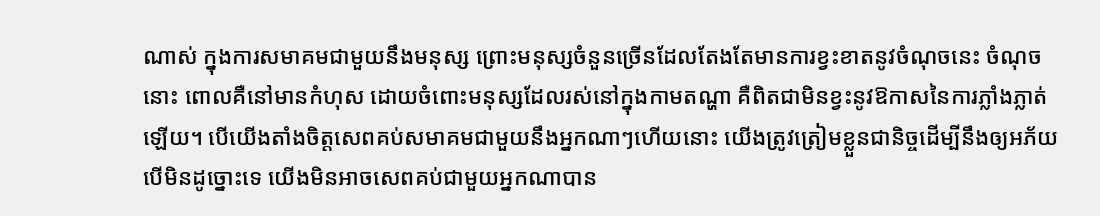ណាស់ ក្នុងការសមាគមជាមួយនឹងមនុស្ស ព្រោះមនុស្សចំនួនច្រើនដែលតែងតែមានការខ្វះខាតនូវចំណុចនេះ ចំណុចនោះ ពោលគឺនៅមានកំហុស ដោយចំពោះមនុស្សដែលរស់នៅក្នុងកាមតណ្ហា គឺពិតជាមិនខ្វះនូវឱកាសនៃការភ្លាំងភ្លាត់ឡើយ។ បើយើងតាំងចិត្តសេពគប់សមាគមជាមួយនឹងអ្នកណាៗហើយនោះ យើងត្រូវត្រៀមខ្លួនជានិច្ចដើម្បីនឹងឲ្យអភ័យ បើមិនដូច្នោះទេ យើងមិនអាចសេពគប់ជាមួយអ្នកណាបាន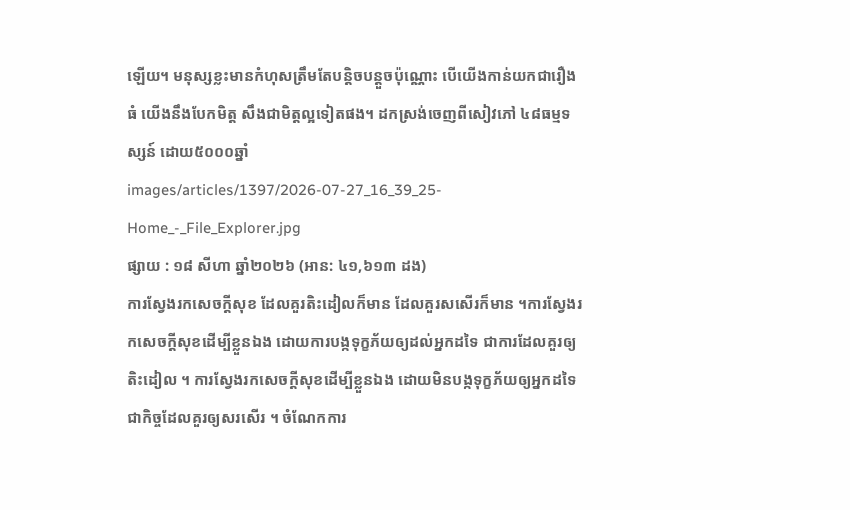ឡើយ។ មនុស្សខ្លះមានកំហុសត្រឹមតែបន្តិចបន្តួចប៉ុណ្ណោះ បើយើងកាន់យកជារឿងធំ យើងនឹងបែកមិត្ត សឹងជាមិត្តល្អទៀតផង។ ដកស្រង់ចេញពីសៀវភៅ ៤៨ធម្មទស្សន៍ ដោយ៥០០០ឆ្នាំ
images/articles/1397/2026-07-27_16_39_25-Home_-_File_Explorer.jpg
ផ្សាយ : ១៨ សីហា ឆ្នាំ២០២៦ (អាន: ៤១,៦១៣ ដង)
ការស្វែងរកសេចក្ដីសុខ ដែលគួរតិះដៀលក៏មាន ដែលគួរសសើរក៏មាន ។ការស្វែងរកសេចក្ដីសុខដើម្បីខ្លួនឯង ដោយការបង្កទុក្ខភ័យឲ្យដល់អ្នកដទៃ ជាការដែលគួរឲ្យតិះដៀល ។ ការស្វែងរកសេចក្ដីសុខដើម្បីខ្លួនឯង ដោយមិនបង្កទុក្ខភ័យឲ្យអ្នកដទៃ ជាកិច្ចដែលគួរឲ្យសរសើរ ។ ចំណែកការ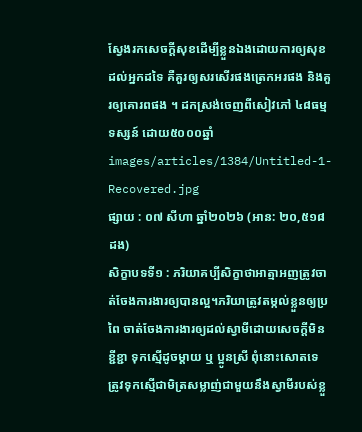ស្វែងរកសេចក្ដីសុខដើម្បីខ្លួនឯងដោយការឲ្យសុខដល់អ្នកដទៃ គឺគួរឲ្យសរសើរផងត្រេកអរផង និងគួរឲ្យគោរពផង ។ ដកស្រង់ចេញពីសៀវភៅ ៤៨ធម្មទស្សន៍ ដោយ៥០០០ឆ្នាំ
images/articles/1384/Untitled-1-Recovered.jpg
ផ្សាយ : ០៧ សីហា ឆ្នាំ២០២៦ (អាន: ២០,៥១៨ ដង)
សិក្ខាបទទី១ : ភរិយាគប្បីសិក្ខាថាអាត្មាអញត្រូវចាត់ចែងការងារឲ្យបានល្អ។ភរិយាត្រូវតម្កល់ខ្លួនឲ្យប្រពៃ ចាត់ចែងការងារឲ្យដល់ស្វាមីដោយសេចក្ដីមិនខ្ជីខ្ជា ទុកស្មើដូចម្ដាយ ឬ ប្អូនស្រី ពុំនោះសោតទេ ត្រូវទុកស្មើជាមិត្រសម្លាញ់ជាមួយនឹងស្វាមីរបស់ខ្លួ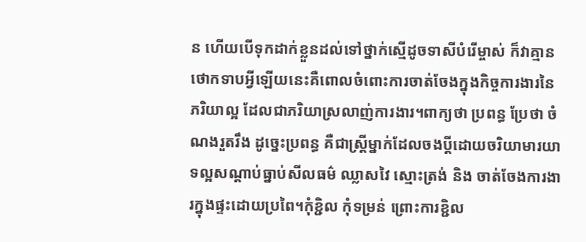ន ហើយបើទុកដាក់ខ្លួនដល់ទៅថ្នាក់ស្មើដូចទាសីបំរើម្ចាស់ ក៏វាគ្មានថោកទាបអ្វីឡើយនេះគឺពោលចំពោះការចាត់ចែងក្នុងកិច្ចការងារនៃភរិយាល្អ ដែលជាភរិយាស្រលាញ់ការងារ។ពាក្យថា ប្រពន្ធ ប្រែថា ចំណងរួតរឹង ដូច្នេះប្រពន្ធ គឺជាស្ត្រីម្នាក់ដែលចងប្ដីដោយចរិយាមារយាទល្អសណ្ដាប់ធ្នាប់សីលធម៌ ឈ្លាសវៃ ស្មោះត្រង់ និង ចាត់ចែងការងារក្នុងផ្ទះដោយប្រពៃ។កុំខ្ជិល កុំទម្រន់ ព្រោះការខ្ជិល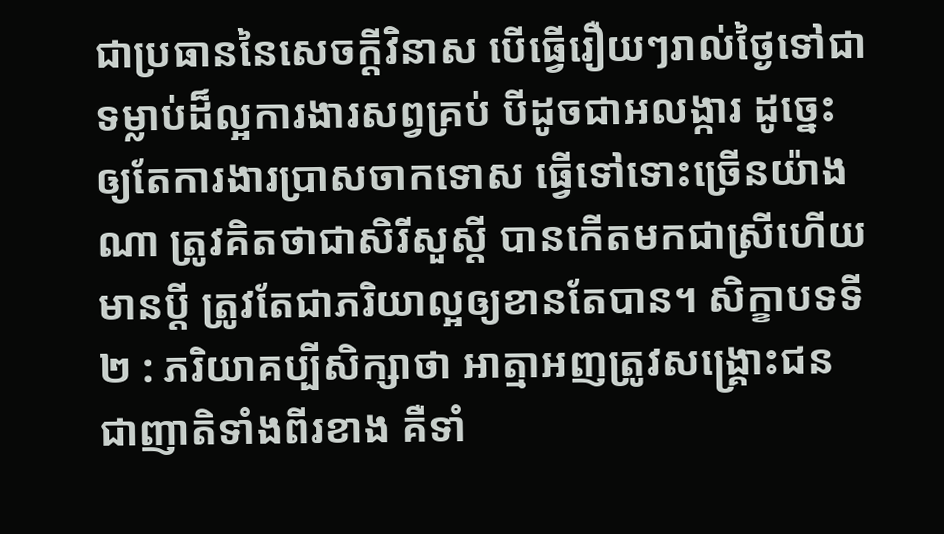ជាប្រធាននៃសេចក្ដីវិនាស បើធ្វើរឿយៗរាល់ថ្ងៃទៅជាទម្លាប់ដ៏ល្អការងារសព្វគ្រប់ បីដូចជាអលង្ការ ដូច្នេះ ឲ្យតែការងារប្រាសចាកទោស ធ្វើទៅទោះច្រើនយ៉ាងណា ត្រូវគិតថាជាសិរីសួស្ដី បានកើតមកជាស្រីហើយមានប្ដី ត្រូវតែជាភរិយាល្អឲ្យខានតែបាន។ សិក្ខាបទទី២ : ភរិយាគប្បីសិក្សាថា អាត្មាអញត្រូវសង្គ្រោះជនជាញាតិទាំងពីរខាង គឺទាំ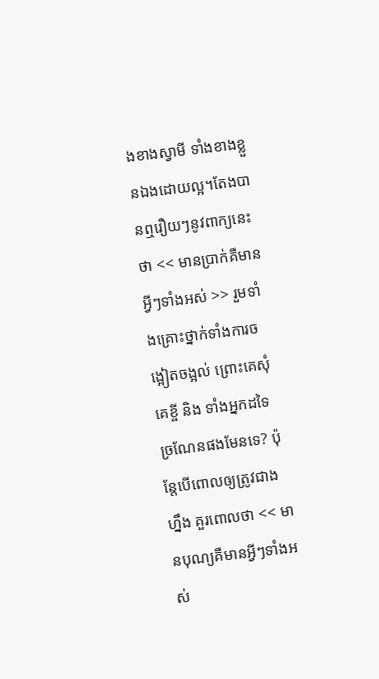ងខាងស្វាមី ទាំងខាងខ្លួនឯងដោយល្អ។តែងបានឮរឿយៗនូវពាក្យនេះថា << មានប្រាក់គឺមានអ្វីៗទាំងអស់ >> រួមទាំងគ្រោះថ្នាក់ទាំងការចង្អៀតចង្អល់ ព្រោះគេសុំ គេខ្ចី និង ទាំងអ្នកដទៃច្រណែនផងមែនទេ? ប៉ុន្តែបើពោលឲ្យត្រូវជាងហ្នឹង គួរពោលថា << មានបុណ្យគឺមានអ្វីៗទាំងអស់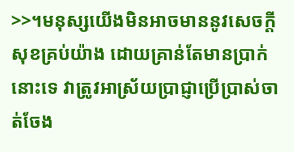>>។មនុស្សយើងមិនអាចមាននូវសេចក្ដីសុខគ្រប់យ៉ាង ដោយគ្រាន់តែមានប្រាក់នោះទេ វាត្រូវអាស្រ័យប្រាជ្ញាប្រើប្រាស់ចាត់ចែង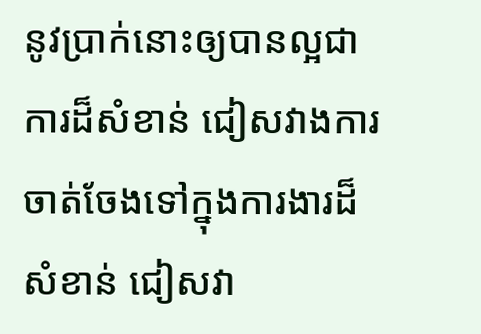នូវប្រាក់នោះឲ្យបានល្អជាការដ៏សំខាន់ ជៀសវាងការចាត់ចែងទៅក្នុងការងារដ៏សំខាន់ ជៀសវា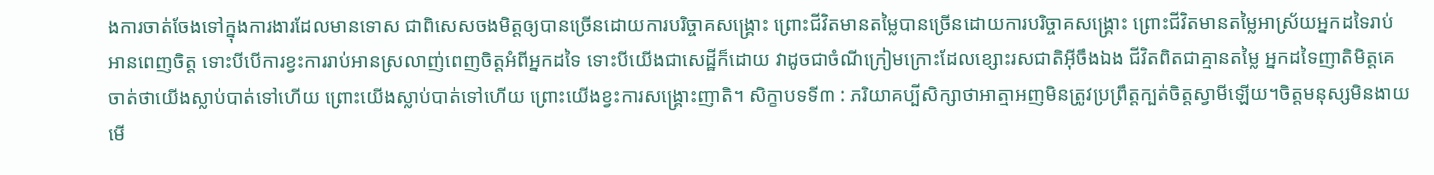ងការចាត់ចែងទៅក្នុងការងារដែលមានទោស ជាពិសេសចងមិត្តឲ្យបានច្រើនដោយការបរិច្ចាគសង្គ្រោះ ព្រោះជីវិតមានតម្លៃបានច្រើនដោយការបរិច្ចាគសង្គ្រោះ ព្រោះជីវិតមានតម្លៃអាស្រ័យអ្នកដទៃរាប់អានពេញចិត្ត ទោះបីបើការខ្វះការរាប់អានស្រលាញ់ពេញចិត្តអំពីអ្នកដទៃ ទោះបីយើងជាសេដ្ឋីក៏ដោយ វាដូចជាចំណីក្រៀមក្រោះដែលខ្សោះរសជាតិអ៊ីចឹងឯង ជីវិតពិតជាគ្មានតម្លៃ អ្នកដទៃញាតិមិត្តគេចាត់ថាយើងស្លាប់បាត់ទៅហើយ ព្រោះយើងស្លាប់បាត់ទៅហើយ ព្រោះយើងខ្វះការសង្គ្រោះញាតិ។ សិក្ខាបទទី៣ : ភរិយាគប្បីសិក្សាថាអាត្មាអញមិនត្រូវប្រព្រឹត្តក្បត់ចិត្តស្វាមីឡើយ។ចិត្តមនុស្សមិនងាយមើ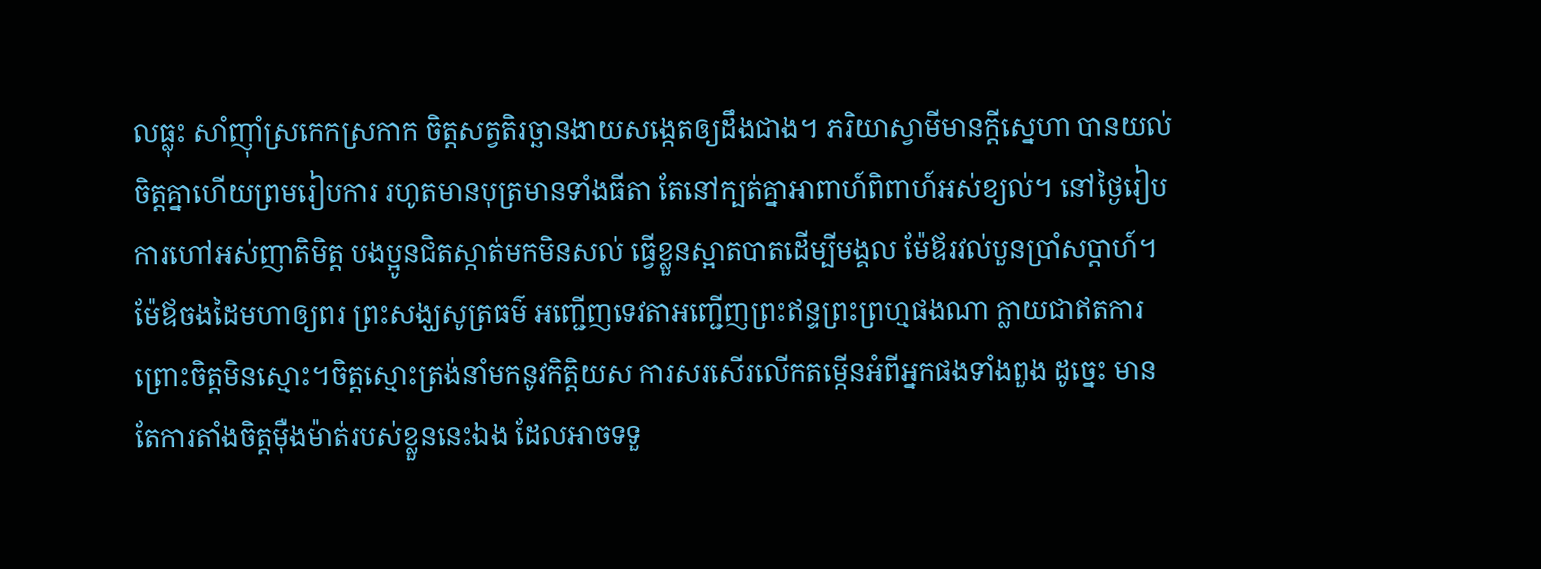លធ្លុះ សាំញ៉ាំស្រកេកស្រកាក ចិត្តសត្វតិរច្ឆានងាយសង្កេតឲ្យដឹងជាង។ ភរិយាស្វាមីមានក្ដីស្នេហា បានយល់ចិត្តគ្នាហើយព្រមរៀបការ រហូតមានបុត្រមានទាំងធីតា តែនៅក្បត់គ្នាអាពាហ៍ពិពាហ៍អស់ខ្យល់។ នៅថ្ងៃរៀបការហៅអស់ញាតិមិត្ត បងប្អូនជិតស្កាត់មកមិនសល់ ធ្វើខ្លួនស្អាតបាតដើម្បីមង្គល ម៉ែឪរវល់បួនប្រាំសប្ដាហ៍។ ម៉ែឪចងដៃមហាឲ្យពរ ព្រះសង្ឃសូត្រធម៌ អញ្ជើញទេវតាអញ្ជើញព្រះឥន្ទព្រះព្រហ្មផងណា ក្លាយជាឥតការព្រោះចិត្តមិនស្មោះ។ចិត្តស្មោះត្រង់នាំមកនូវកិត្តិយស ការសរសើរលើកតម្កើនអំពីអ្នកផងទាំងពួង ដូច្នេះ មានតែការតាំងចិត្តម៉ឺងម៉ាត់របស់ខ្លួននេះឯង ដែលអាចទទួ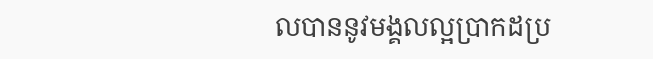លបាននូវមង្គលល្អប្រាកដប្រ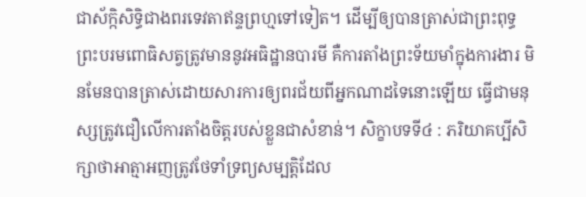ជាស័ក្កិសិទ្ធិជាងពរទេវតាឥន្ទព្រហ្មទៅទៀត។ ដើម្បីឲ្យបានត្រាស់ជាព្រះពុទ្ធ ព្រះបរមពោធិសត្វត្រូវមាននូវអធិដ្ឋានបារមី គឺការតាំងព្រះទ័យមាំក្នុងការងារ មិនមែនបានត្រាស់ដោយសារការឲ្យពរជ័យពីអ្នកណាដទៃនោះឡើយ ធ្វើជាមនុស្សត្រូវជឿលើការតាំងចិត្តរបស់ខ្លួនជាសំខាន់។ សិក្ខាបទទី៤ : ភរិយាគប្បីសិក្សាថាអាត្មាអញត្រូវថែទាំទ្រព្យសម្បត្តិដែល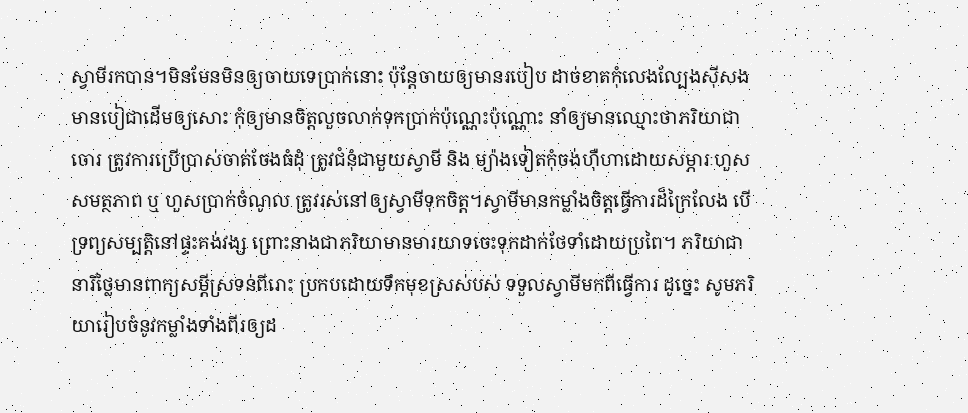ស្វាមីរកបាន។មិនមែនមិនឲ្យចាយទេប្រាក់នោះ ប៉ុន្តែចាយឲ្យមានរបៀប ដាច់ខាតកុំលេងល្បែងស៊ីសងមានបៀជាដើមឲ្យសោះ កុំឲ្យមានចិត្តលួចលាក់ទុកប្រាក់ប៉ុណ្ណេះប៉ុណ្ណោះ នាំឲ្យមានឈ្មោះថាភរិយាជាចោរ ត្រូវការប្រើប្រាស់ចាត់ចែងធំដុំ ត្រូវជំនុំជាមួយស្វាមី និង ម្យ៉ាងទៀតកុំចង់ហ៊ឺហាដោយសម្ភារៈហួសសមត្ថភាព ឬ ហួសប្រាក់ចំណូល ត្រូវរស់នៅឲ្យស្វាមីទុកចិត្ត។ស្វាមីមានកម្លាំងចិត្តធ្វើការដ៏ក្រៃលែង បើទ្រព្យសម្បត្តិនៅផ្ទះគង់វង្ស ព្រោះនាងជាភរិយាមានមារយាទចេះទុកដាក់ថែទាំដោយប្រពៃ។ ភរិយាជានារីថ្លៃមានពាក្យសម្ដីស្រទន់ពីរោះ ប្រកបដោយទឹកមុខស្រស់បស់ ទទួលស្វាមីមកពីធ្វើការ ដូច្នេះ សូមភរិយារៀបចំនូវកម្លាំងទាំងពីរឲ្យដ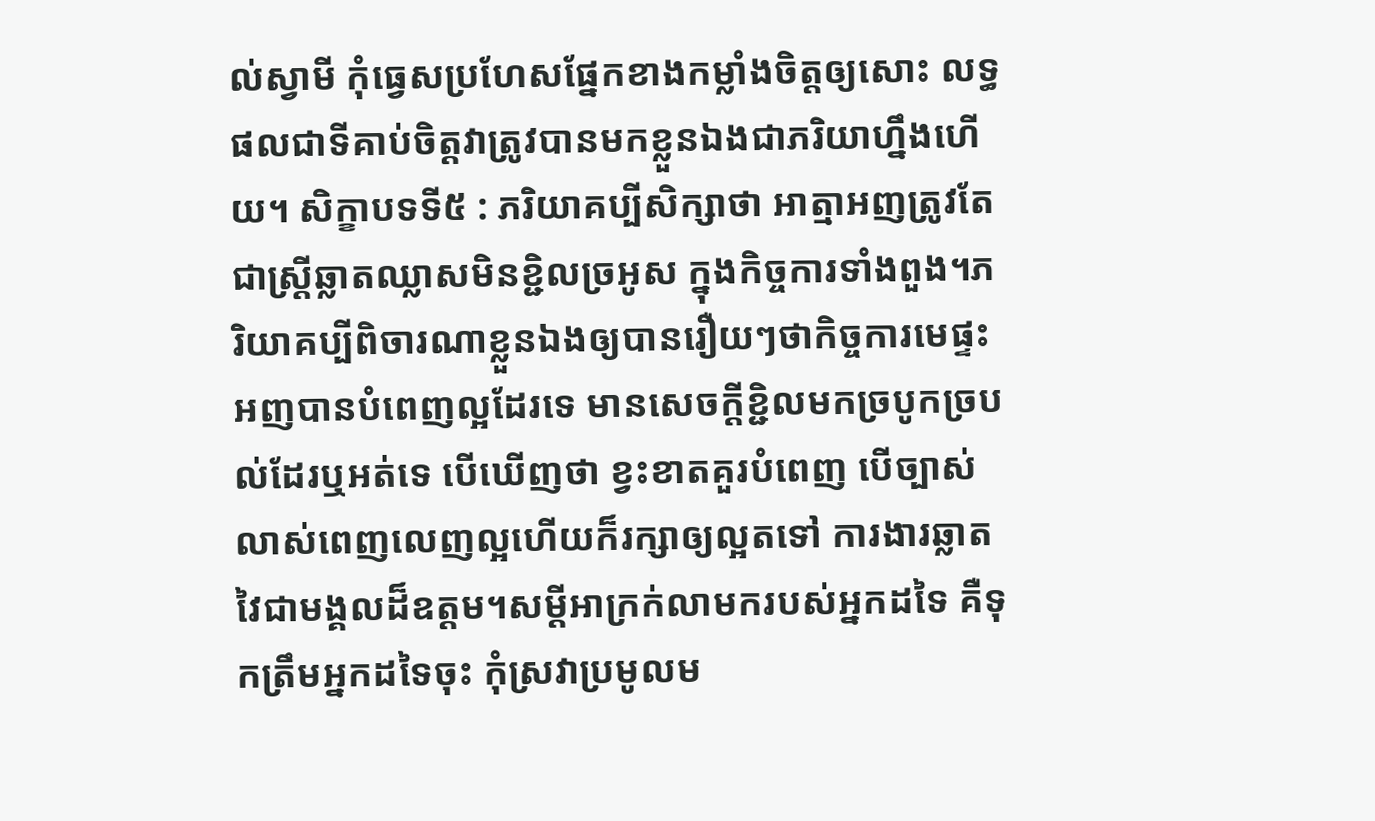ល់ស្វាមី កុំធ្វេសប្រហែសផ្នែកខាងកម្លាំងចិត្តឲ្យសោះ លទ្ធផលជាទីគាប់ចិត្តវាត្រូវបានមកខ្លួនឯងជាភរិយាហ្នឹងហើយ។ សិក្ខាបទទី៥ : ភរិយាគប្បីសិក្សាថា អាត្មាអញត្រូវតែជាស្ត្រីឆ្លាតឈ្លាសមិនខ្ជិលច្រអូស ក្នុងកិច្ចការទាំងពួង។ភរិយាគប្បីពិចារណាខ្លួនឯងឲ្យបានរឿយៗថាកិច្ចការមេផ្ទះអញបានបំពេញល្អដែរទេ មានសេចក្ដីខ្ជិលមកច្របូកច្របល់ដែរឬអត់ទេ បើឃើញថា ខ្វះខាតគួរបំពេញ បើច្បាស់លាស់ពេញលេញល្អហើយក៏រក្សាឲ្យល្អតទៅ ការងារឆ្លាតវៃជាមង្គលដ៏ឧត្ដម។សម្ដីអាក្រក់លាមករបស់អ្នកដទៃ គឺទុកត្រឹមអ្នកដទៃចុះ កុំស្រវាប្រមូលម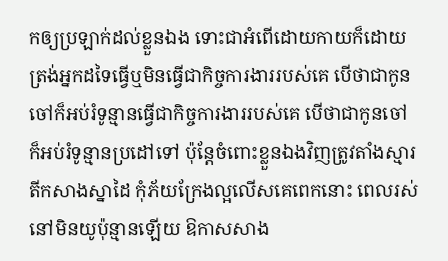កឲ្យប្រឡាក់ដល់ខ្លួនឯង ទោះជាអំពើដោយកាយក៏ដោយ ត្រង់អ្នកដទៃធ្វើឬមិនធ្វើជាកិច្ចការងាររបស់គេ បើថាជាកូនចៅក៏អប់រំទូន្មានធ្វើជាកិច្ចការងាររបស់គេ បើថាជាកូនចៅក៏អប់រំទូន្មានប្រដៅទៅ ប៉ុន្តែចំពោះខ្លួនឯងវិញត្រូវតាំងស្មារតីកសាងស្នាដៃ កុំភ័យក្រែងល្អលើសគេពេកនោះ ពេលរស់នៅមិនយូប៉ុន្មានឡើយ ឱកាសសាង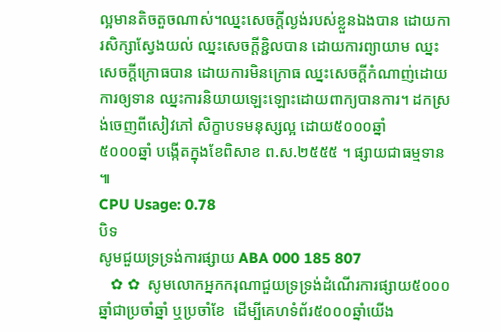ល្អមានតិចតួចណាស់។ឈ្នះសេចក្ដីល្ងង់របស់ខ្លួនឯងបាន ដោយការសិក្សាស្វែងយល់ ឈ្នះសេចក្ដីខ្ជិលបាន ដោយការព្យាយាម ឈ្នះសេចក្ដីក្រោធបាន ដោយការមិនក្រោធ ឈ្នះសេចក្ដីកំណាញ់ដោយការឲ្យទាន ឈ្នះការនិយាយឡេះឡោះដោយពាក្យបានការ។ ដកស្រង់ចេញពីសៀវភៅ សិក្ខាបទមនុស្សល្អ ដោយ៥០០០ឆ្នាំ
៥០០០ឆ្នាំ បង្កើតក្នុងខែពិសាខ ព.ស.២៥៥៥ ។ ផ្សាយជាធម្មទាន ៕
CPU Usage: 0.78
បិទ
សូមជួយទ្រទ្រង់ការផ្សាយ ABA 000 185 807
   ✿ ✿  សូមលោកអ្នកករុណាជួយទ្រទ្រង់ដំណើរការផ្សាយ៥០០០ឆ្នាំជាប្រចាំឆ្នាំ ឬប្រចាំខែ  ដើម្បីគេហទំព័រ៥០០០ឆ្នាំយើង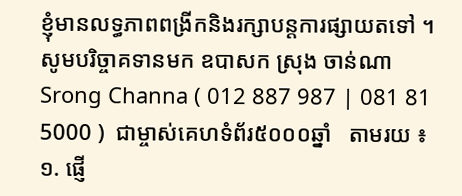ខ្ញុំមានលទ្ធភាពពង្រីកនិងរក្សាបន្តការផ្សាយតទៅ ។  សូមបរិច្ចាគទានមក ឧបាសក ស្រុង ចាន់ណា Srong Channa ( 012 887 987 | 081 81 5000 )  ជាម្ចាស់គេហទំព័រ៥០០០ឆ្នាំ   តាមរយ ៖ ១. ផ្ញើ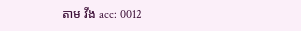តាម វីង acc: 0012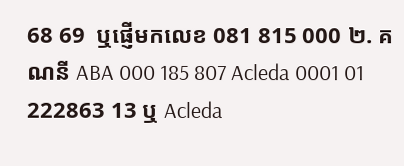68 69  ឬផ្ញើមកលេខ 081 815 000 ២. គណនី ABA 000 185 807 Acleda 0001 01 222863 13 ឬ Acleda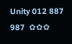Unity 012 887 987  ✿✿✿